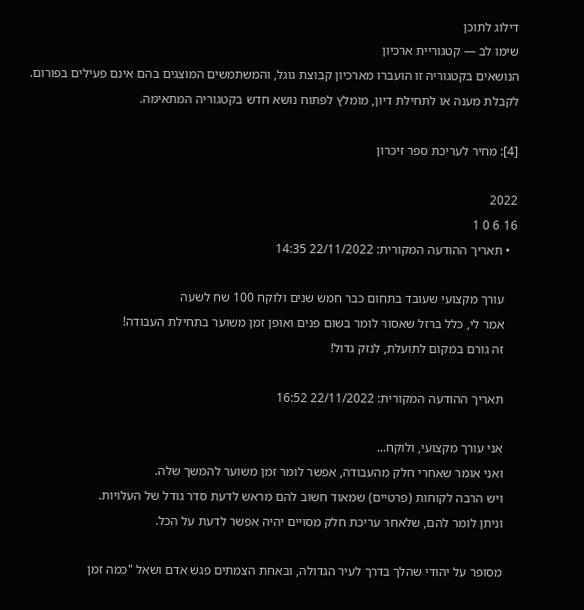דילוג לתוכן
שימו לב — קטגוריית ארכיון
הנושאים בקטגוריה זו הועברו מארכיון קבוצת גוגל, והמשתמשים המוצגים בהם אינם פעילים בפורום.
לקבלת מענה או לתחילת דיון, מומלץ לפתוח נושא חדש בקטגוריה המתאימה.

[4]: מחיר לעריכת ספר זיכרון

2022
16 6 0 1
  • תאריך ההודעה המקורית: 22/11/2022 14:35

    עורך מקצועי שעובד בתחום כבר חמש שנים ולוקח 100 שח לשעה
    אמר לי, כלל ברזל שאסור לומר בשום פנים ואופן זמן משוער בתחילת העבודה!
    זה גורם במקום לתועלת, לנזק גדול!

    תאריך ההודעה המקורית: 22/11/2022 16:52

    אני עורך מקצועי, ולוקח...
    ואני אומר שאחרי חלק מהעבודה, אפשר לומר זמן משוער להמשך שלה.
    ויש הרבה לקוחות (פרטיים) שמאוד חשוב להם מראש לדעת סדר גודל של העלויות.
    וניתן לומר להם, שלאחר עריכת חלק מסויים יהיה אפשר לדעת על הכל.

    מסופר על יהודי שהלך בדרך לעיר הגדולה, ובאחת הצמתים פגש אדם ושאל "כמה זמן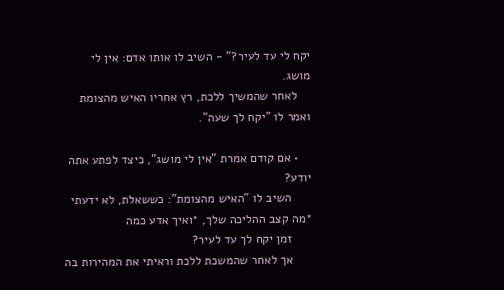יקח לי עד לעיר?" - השיב לו אותו אדם: אין לי מושג.
    לאחר שהמשיך ללכת, רץ אחריו האיש מהצומת ואמר לו "יקח לך שעה".

    • אם קודם אמרת "אין לי מושג", כיצד לפתע אתה יודע?
      השיב לו "האיש מהצומת": כששאלת, לא ידעתי *מה קצב ההליכה שלך, *ואיך אדע כמה
      זמן יקח לך עד לעיר?
      אך לאחר שהמשכת ללכת וראיתי את המהירות בה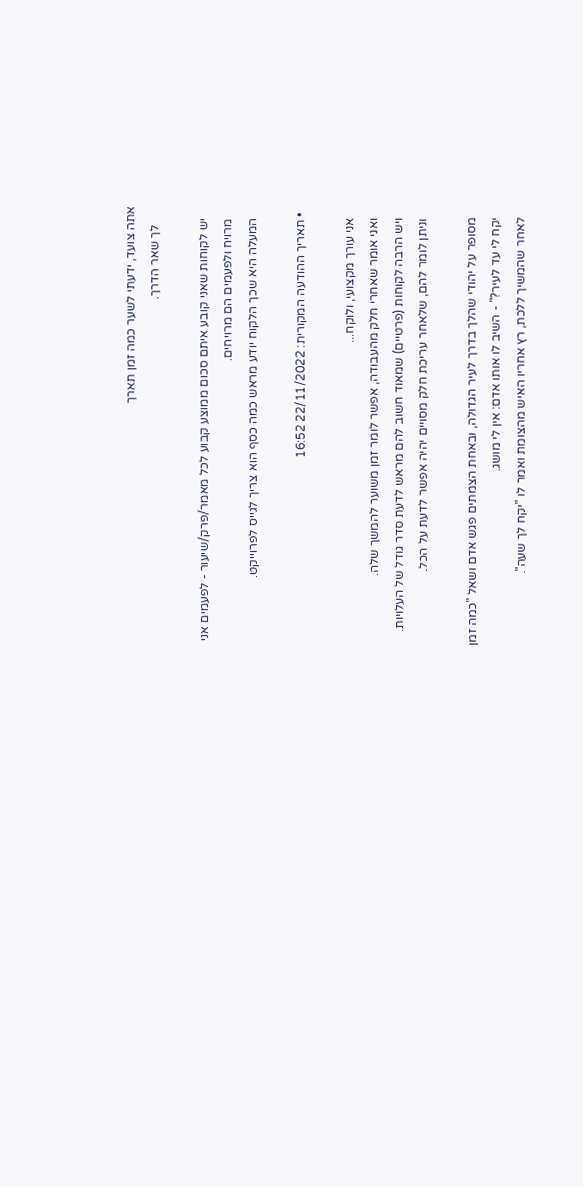אתה צועד, ידעתי לשער כמה זמן תארך
      לך שאר הדרך.

    יש לקוחות שאני קובע איתם סכום ממוצע קבוע לכל מאמר/פרק/שיעור - לפעמים אני
    מרויח ולפעמים הם מרויחים.
    המעלה היא שכך הלקוח יודע מראש כמה כסף הוא צריך לגייס לפרוייקט.

  • תאריך ההודעה המקורית: 22/11/2022 16:52

    אני עורך מקצועי, ולוקח...
    ואני אומר שאחרי חלק מהעבודה, אפשר לומר זמן משוער להמשך שלה.
    ויש הרבה לקוחות (פרטיים) שמאוד חשוב להם מראש לדעת סדר גודל של העלויות.
    וניתן לומר להם, שלאחר עריכת חלק מסויים יהיה אפשר לדעת על הכל.

    מסופר על יהודי שהלך בדרך לעיר הגדולה, ובאחת הצמתים פגש אדם ושאל "כמה זמן
    יקח לי עד לעיר?" - השיב לו אותו אדם: אין לי מושג.
    לאחר שהמשיך ללכת, רץ אחריו האיש מהצומת ואמר לו "יקח לך שעה".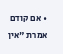• אם קודם אמרת "אין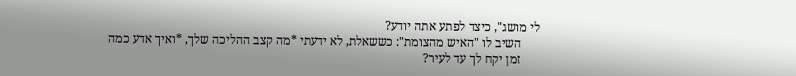לי מושג", כיצד לפתע אתה יודע?
      השיב לו "האיש מהצומת": כששאלת, לא ידעתי *מה קצב ההליכה שלך, *ואיך אדע כמה
      זמן יקח לך עד לעיר?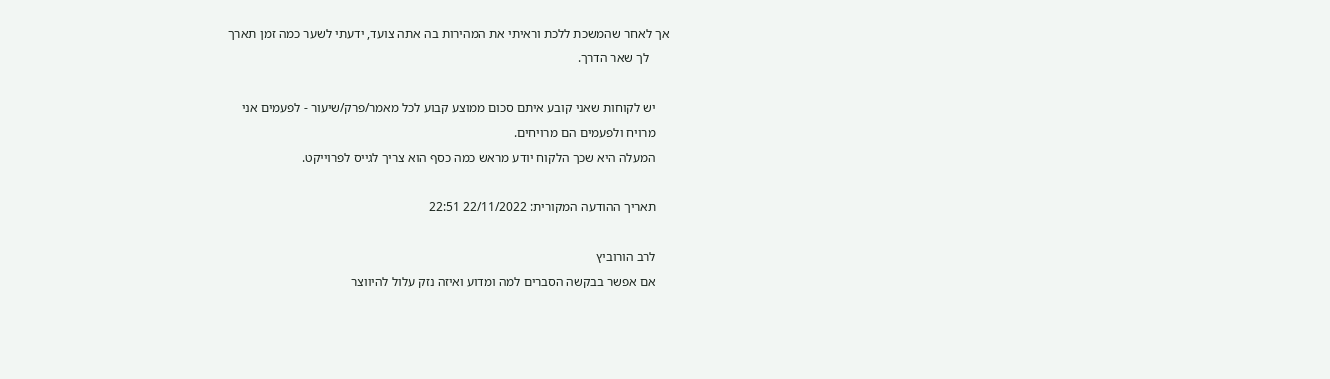אך לאחר שהמשכת ללכת וראיתי את המהירות בה אתה צועד, ידעתי לשער כמה זמן תארך
      לך שאר הדרך.

    יש לקוחות שאני קובע איתם סכום ממוצע קבוע לכל מאמר/פרק/שיעור - לפעמים אני
    מרויח ולפעמים הם מרויחים.
    המעלה היא שכך הלקוח יודע מראש כמה כסף הוא צריך לגייס לפרוייקט.

    תאריך ההודעה המקורית: 22/11/2022 22:51

    לרב הורוביץ
    אם אפשר בבקשה הסברים למה ומדוע ואיזה נזק עלול להיווצר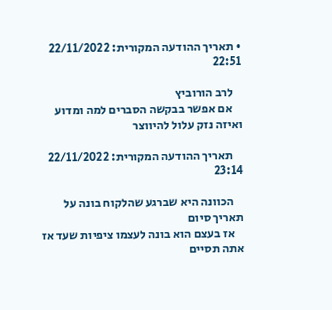• תאריך ההודעה המקורית: 22/11/2022 22:51

    לרב הורוביץ
    אם אפשר בבקשה הסברים למה ומדוע ואיזה נזק עלול להיווצר

    תאריך ההודעה המקורית: 22/11/2022 23:14

    הכוונה היא שברגע שהלקוח בונה על תאריך סיום
    אז בעצם הוא בונה לעצמו ציפיות שעד אז אתה תסיים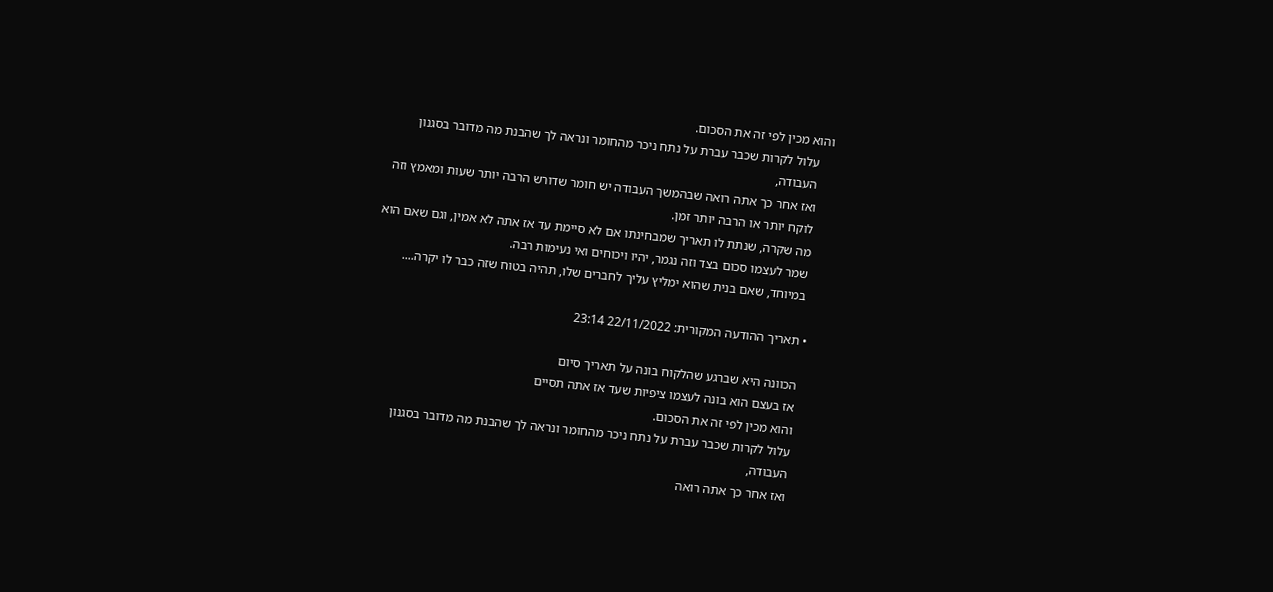והוא מכין לפי זה את הסכום.
    עלול לקרות שכבר עברת על נתח ניכר מהחומר ונראה לך שהבנת מה מדובר בסגנון
    העבודה,
    ואז אחר כך אתה רואה שבהמשך העבודה יש חומר שדורש הרבה יותר שעות ומאמץ וזה
    לוקח יותר או הרבה יותר זמן.
    מה שקרה, שנתת לו תאריך שמבחינתו אם לא סיימת עד אז אתה לא אמין, וגם שאם הוא
    שמר לעצמו סכום בצד וזה נגמר, יהיו ויכוחים ואי נעימות רבה.
    במיוחד, שאם בנית שהוא ימליץ עליך לחברים שלו, תהיה בטוח שזה כבר לו יקרה....

  • תאריך ההודעה המקורית: 22/11/2022 23:14

    הכוונה היא שברגע שהלקוח בונה על תאריך סיום
    אז בעצם הוא בונה לעצמו ציפיות שעד אז אתה תסיים
    והוא מכין לפי זה את הסכום.
    עלול לקרות שכבר עברת על נתח ניכר מהחומר ונראה לך שהבנת מה מדובר בסגנון
    העבודה,
    ואז אחר כך אתה רואה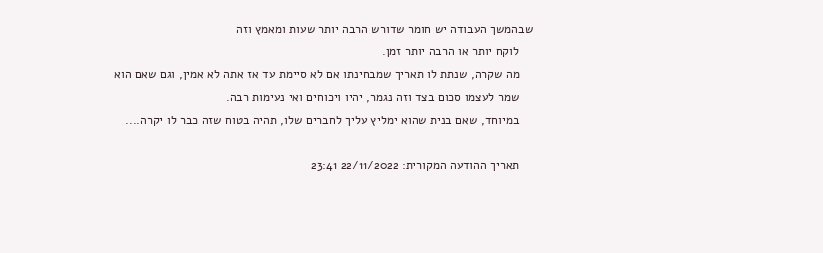שבהמשך העבודה יש חומר שדורש הרבה יותר שעות ומאמץ וזה
    לוקח יותר או הרבה יותר זמן.
    מה שקרה, שנתת לו תאריך שמבחינתו אם לא סיימת עד אז אתה לא אמין, וגם שאם הוא
    שמר לעצמו סכום בצד וזה נגמר, יהיו ויכוחים ואי נעימות רבה.
    במיוחד, שאם בנית שהוא ימליץ עליך לחברים שלו, תהיה בטוח שזה כבר לו יקרה....

    תאריך ההודעה המקורית: 22/11/2022 23:41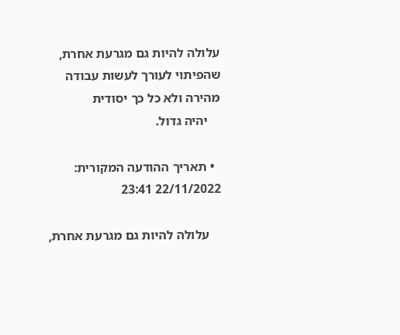עלולה להיות גם מגרעת אחרת, שהפיתוי לעורך לעשות עבודה מהירה ולא כל כך יסודית
    יהיה גדול.

  • תאריך ההודעה המקורית: 22/11/2022 23:41

    עלולה להיות גם מגרעת אחרת,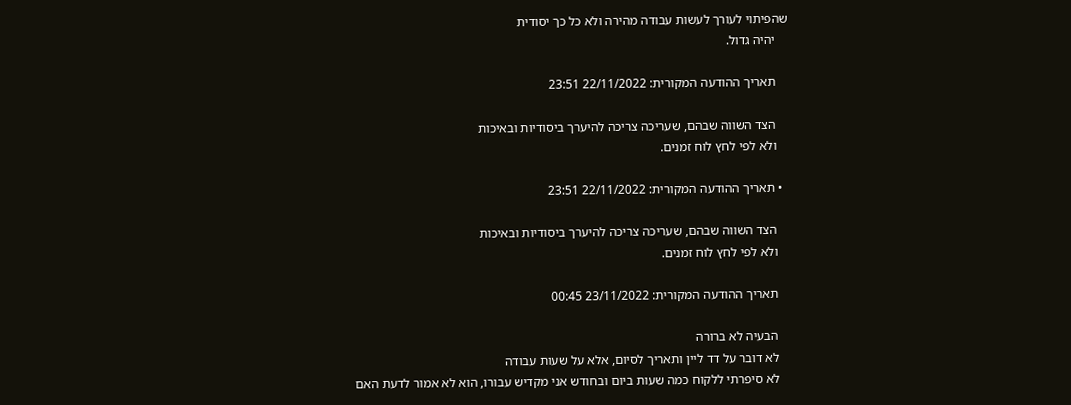שהפיתוי לעורך לעשות עבודה מהירה ולא כל כך יסודית
    יהיה גדול.

    תאריך ההודעה המקורית: 22/11/2022 23:51

    הצד השווה שבהם, שעריכה צריכה להיערך ביסודיות ובאיכות
    ולא לפי לחץ לוח זמנים.

  • תאריך ההודעה המקורית: 22/11/2022 23:51

    הצד השווה שבהם, שעריכה צריכה להיערך ביסודיות ובאיכות
    ולא לפי לחץ לוח זמנים.

    תאריך ההודעה המקורית: 23/11/2022 00:45

    הבעיה לא ברורה
    לא דובר על דד ליין ותאריך לסיום, אלא על שעות עבודה
    לא סיפרתי ללקוח כמה שעות ביום ובחודש אני מקדיש עבורו, הוא לא אמור לדעת האם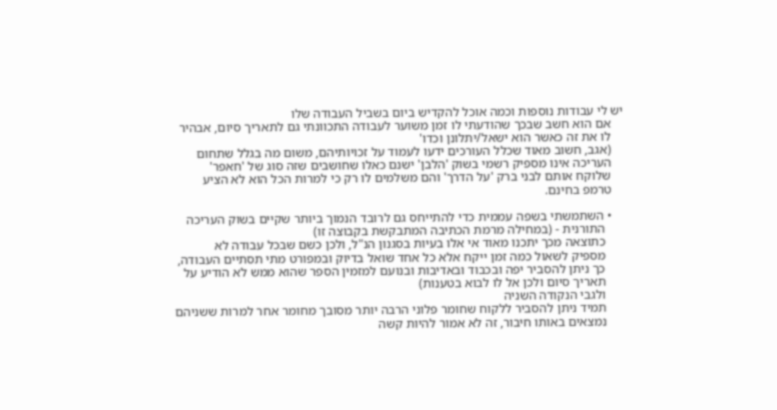יש לי עבודות נוספות וכמה אוכל להקדיש ביום בשביל העבודה שלו
    אם הוא חשב שבכך שהודעתי לו זמן משוער לעבודה התכוונתי גם לתאריך סיום, אבהיר
    לו את זה כאשר הוא ישאל/יתלונן וכדו'
    (אגב, חשוב מאוד שכלל העורכים ידעו לעמוד על זכויותיהם, משום מה בגלל שתחום
    העריכה אינו מספיק רשמי בשוק 'הלבן' ישנם כאלו שחושבים שזה סוג של 'חאפר'
    שלוקח אותם לבני ברק 'על הדרך' והם משלמים לו רק כי למרות הכל הוא לא הציע
    טרמפ בחינם.

    • השתמשתי בשפה עממית כדי להתייחס גם לרובד הנמוך ביותר שקיים בשוק העריכה
      התורנית - (במחילה מרמת הכתיבה המתבקשת בקבוצה זו)
      כתוצאה מכך יתכנו מאוד אי אלו בעיות בסגנון הנ"ל, ולכן כשם שבכל עבודה לא
      מספיק לשאול כמה זמן ייקח אלא כל אחד שואל בדיוק ובמפורט מתי תסתיים העבודה,
      כך ניתן להסביר יפה ובכבוד ובאדיבות ובנועם למזמין הספר שהוא ממש לא הודיע על
      תאריך סיום ולכן אל לו לבוא בטענות)
      ולגבי הנקודה השניה
      תמיד ניתן להסביר ללקוח שחומר פלוני הרבה יותר מסובך מחומר אחר למרות ששניהם
      נמצאים באותו חיבור, זה לא אמור להיות קשה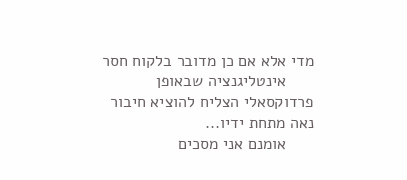מדי אלא אם כן מדובר בלקוח חסר
      אינטליגנציה שבאופן פרדוקסאלי הצליח להוציא חיבור נאה מתחת ידיו...
      אומנם אני מסכים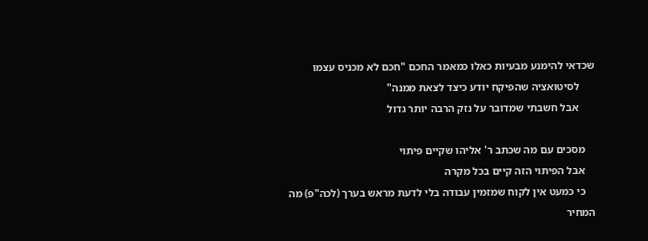שכדאי להימנע מבעיות כאלו כמאמר החכם "חכם לא מכניס עצמו
      לסיטואציה שהפיקח יודע כיצד לצאת ממנה"
      אבל חשבתי שמדובר על נזק הרבה יותר גדול

    מסכים עם מה שכתב ר' אליהו שקיים פיתוי
    אבל הפיתוי הזה קיים בכל מקרה
    כי כמעט אין לקוח שמזמין עבודה בלי לדעת מראש בערך (לכה"פ) מה המחיר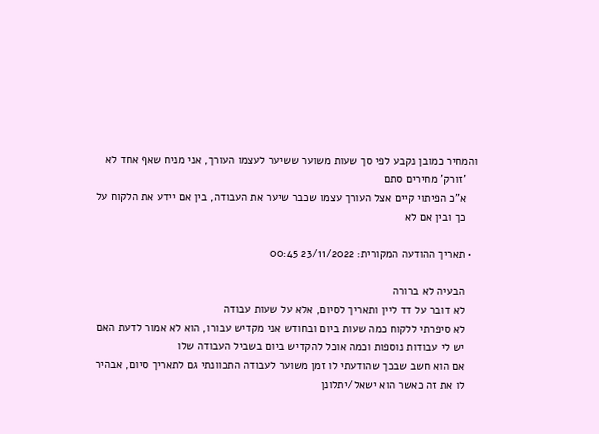והמחיר כמובן נקבע לפי סך שעות משוער ששיער לעצמו העורך, אני מניח שאף אחד לא
    'זורק' מחירים סתם
    א"כ הפיתוי קיים אצל העורך עצמו שכבר שיער את העבודה, בין אם יידע את הלקוח על
    כך ובין אם לא

  • תאריך ההודעה המקורית: 23/11/2022 00:45

    הבעיה לא ברורה
    לא דובר על דד ליין ותאריך לסיום, אלא על שעות עבודה
    לא סיפרתי ללקוח כמה שעות ביום ובחודש אני מקדיש עבורו, הוא לא אמור לדעת האם
    יש לי עבודות נוספות וכמה אוכל להקדיש ביום בשביל העבודה שלו
    אם הוא חשב שבכך שהודעתי לו זמן משוער לעבודה התכוונתי גם לתאריך סיום, אבהיר
    לו את זה כאשר הוא ישאל/יתלונן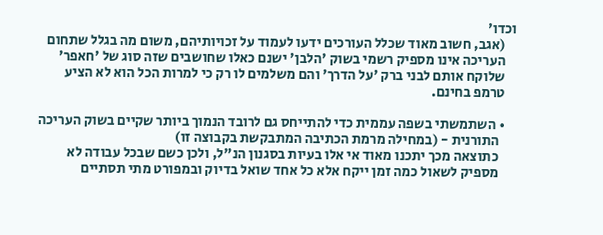וכדו'
    (אגב, חשוב מאוד שכלל העורכים ידעו לעמוד על זכויותיהם, משום מה בגלל שתחום
    העריכה אינו מספיק רשמי בשוק 'הלבן' ישנם כאלו שחושבים שזה סוג של 'חאפר'
    שלוקח אותם לבני ברק 'על הדרך' והם משלמים לו רק כי למרות הכל הוא לא הציע
    טרמפ בחינם.

    • השתמשתי בשפה עממית כדי להתייחס גם לרובד הנמוך ביותר שקיים בשוק העריכה
      התורנית - (במחילה מרמת הכתיבה המתבקשת בקבוצה זו)
      כתוצאה מכך יתכנו מאוד אי אלו בעיות בסגנון הנ"ל, ולכן כשם שבכל עבודה לא
      מספיק לשאול כמה זמן ייקח אלא כל אחד שואל בדיוק ובמפורט מתי תסתיים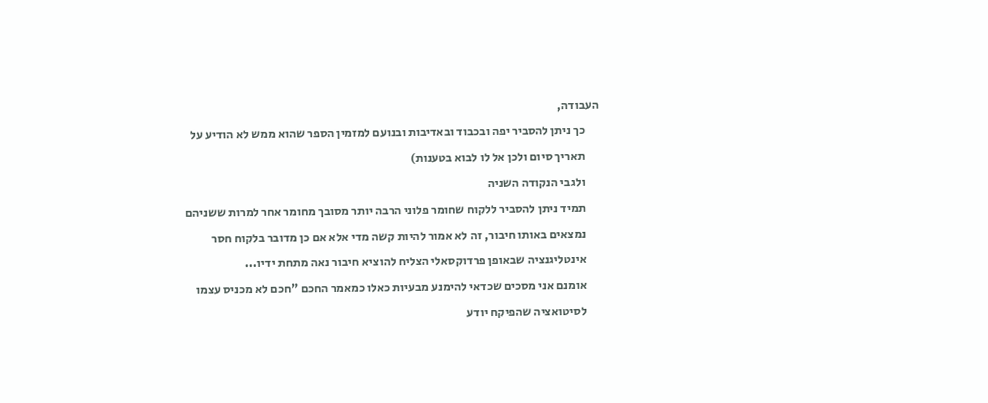העבודה,
      כך ניתן להסביר יפה ובכבוד ובאדיבות ובנועם למזמין הספר שהוא ממש לא הודיע על
      תאריך סיום ולכן אל לו לבוא בטענות)
      ולגבי הנקודה השניה
      תמיד ניתן להסביר ללקוח שחומר פלוני הרבה יותר מסובך מחומר אחר למרות ששניהם
      נמצאים באותו חיבור, זה לא אמור להיות קשה מדי אלא אם כן מדובר בלקוח חסר
      אינטליגנציה שבאופן פרדוקסאלי הצליח להוציא חיבור נאה מתחת ידיו...
      אומנם אני מסכים שכדאי להימנע מבעיות כאלו כמאמר החכם "חכם לא מכניס עצמו
      לסיטואציה שהפיקח יודע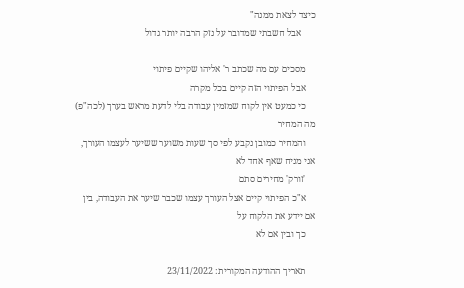כיצד לצאת ממנה"
      אבל חשבתי שמדובר על נזק הרבה יותר גדול

    מסכים עם מה שכתב ר' אליהו שקיים פיתוי
    אבל הפיתוי הזה קיים בכל מקרה
    כי כמעט אין לקוח שמזמין עבודה בלי לדעת מראש בערך (לכה"פ) מה המחיר
    והמחיר כמובן נקבע לפי סך שעות משוער ששיער לעצמו העורך, אני מניח שאף אחד לא
    'זורק' מחירים סתם
    א"כ הפיתוי קיים אצל העורך עצמו שכבר שיער את העבודה, בין אם יידע את הלקוח על
    כך ובין אם לא

    תאריך ההודעה המקורית: 23/11/2022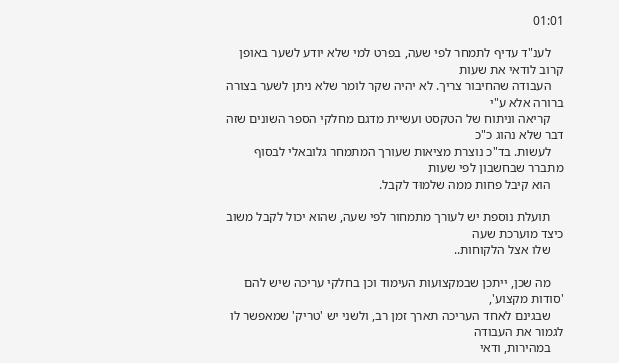01:01

    לענ"ד עדיף לתמחר לפי שעה, בפרט למי שלא יודע לשער באופן קרוב לודאי את שעות
    העבודה שהחיבור צריך. לא יהיה שקר לומר שלא ניתן לשער בצורה ברורה אלא ע"י
    קריאה וניתוח של הטקסט ועשיית מדגם מחלקי הספר השונים שזה דבר שלא נהוג כ"כ
    לעשות. בד"כ נוצרת מציאות שעורך המתמחר גלובאלי לבסוף מתברר שבחשבון לפי שעות
    הוא קיבל פחות ממה שלמוּד לקבל.

    תועלת נוספת יש לעורך מתמחור לפי שעה, שהוא יכול לקבל משוב כיצד מוערכת שעה
    שלו אצל הלקוחות..

    מה שכן, ייתכן שבמקצועות העימוד וכן בחלקי עריכה שיש להם 'סודות מקצוע',
    שבגינם לאחד העריכה תארך זמן רב, ולשני יש 'טריק' שמאפשר לו לגמור את העבודה
    במהירות, ודאי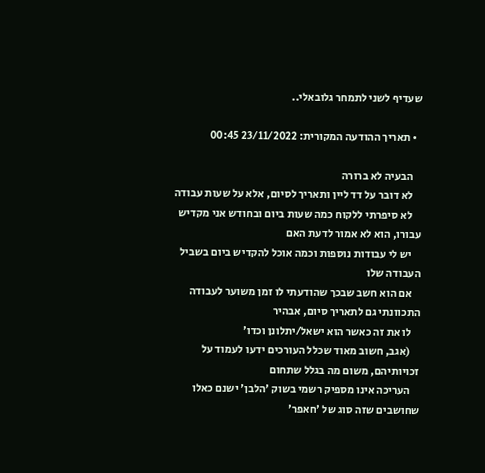שעדיף לשני לתמחר גלובאלי..

  • תאריך ההודעה המקורית: 23/11/2022 00:45

    הבעיה לא ברורה
    לא דובר על דד ליין ותאריך לסיום, אלא על שעות עבודה
    לא סיפרתי ללקוח כמה שעות ביום ובחודש אני מקדיש עבורו, הוא לא אמור לדעת האם
    יש לי עבודות נוספות וכמה אוכל להקדיש ביום בשביל העבודה שלו
    אם הוא חשב שבכך שהודעתי לו זמן משוער לעבודה התכוונתי גם לתאריך סיום, אבהיר
    לו את זה כאשר הוא ישאל/יתלונן וכדו'
    (אגב, חשוב מאוד שכלל העורכים ידעו לעמוד על זכויותיהם, משום מה בגלל שתחום
    העריכה אינו מספיק רשמי בשוק 'הלבן' ישנם כאלו שחושבים שזה סוג של 'חאפר'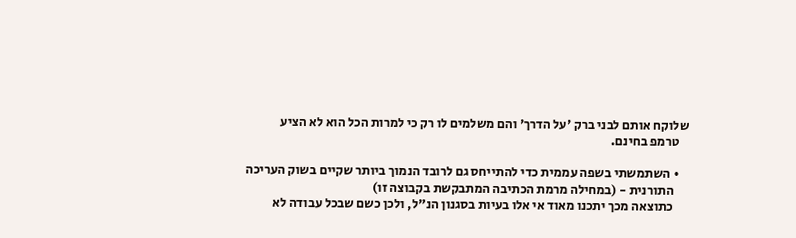שלוקח אותם לבני ברק 'על הדרך' והם משלמים לו רק כי למרות הכל הוא לא הציע
    טרמפ בחינם.

    • השתמשתי בשפה עממית כדי להתייחס גם לרובד הנמוך ביותר שקיים בשוק העריכה
      התורנית - (במחילה מרמת הכתיבה המתבקשת בקבוצה זו)
      כתוצאה מכך יתכנו מאוד אי אלו בעיות בסגנון הנ"ל, ולכן כשם שבכל עבודה לא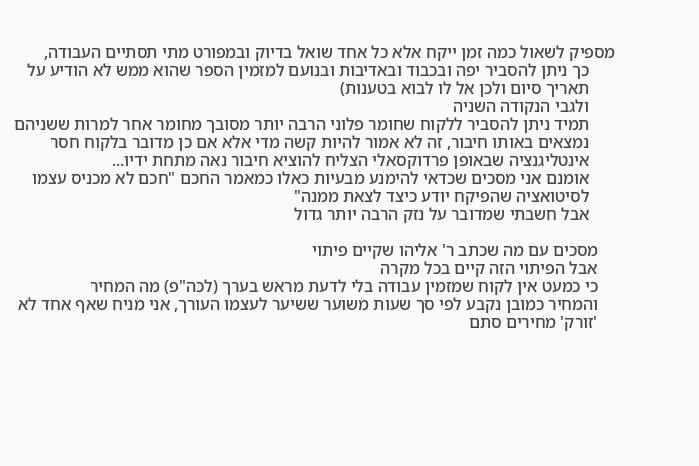מספיק לשאול כמה זמן ייקח אלא כל אחד שואל בדיוק ובמפורט מתי תסתיים העבודה,
      כך ניתן להסביר יפה ובכבוד ובאדיבות ובנועם למזמין הספר שהוא ממש לא הודיע על
      תאריך סיום ולכן אל לו לבוא בטענות)
      ולגבי הנקודה השניה
      תמיד ניתן להסביר ללקוח שחומר פלוני הרבה יותר מסובך מחומר אחר למרות ששניהם
      נמצאים באותו חיבור, זה לא אמור להיות קשה מדי אלא אם כן מדובר בלקוח חסר
      אינטליגנציה שבאופן פרדוקסאלי הצליח להוציא חיבור נאה מתחת ידיו...
      אומנם אני מסכים שכדאי להימנע מבעיות כאלו כמאמר החכם "חכם לא מכניס עצמו
      לסיטואציה שהפיקח יודע כיצד לצאת ממנה"
      אבל חשבתי שמדובר על נזק הרבה יותר גדול

    מסכים עם מה שכתב ר' אליהו שקיים פיתוי
    אבל הפיתוי הזה קיים בכל מקרה
    כי כמעט אין לקוח שמזמין עבודה בלי לדעת מראש בערך (לכה"פ) מה המחיר
    והמחיר כמובן נקבע לפי סך שעות משוער ששיער לעצמו העורך, אני מניח שאף אחד לא
    'זורק' מחירים סתם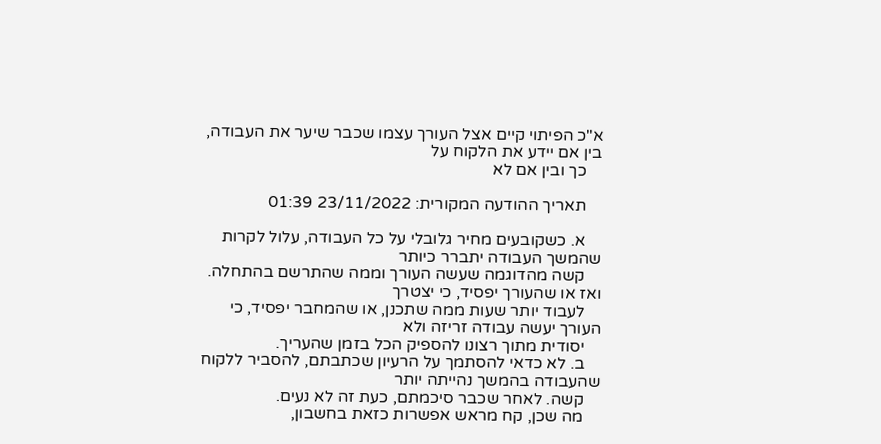א"כ הפיתוי קיים אצל העורך עצמו שכבר שיער את העבודה, בין אם יידע את הלקוח על
    כך ובין אם לא

    תאריך ההודעה המקורית: 23/11/2022 01:39

    א. כשקובעים מחיר גלובלי על כל העבודה, עלול לקרות שהמשך העבודה יתברר כיותר
    קשה מהדוגמה שעשה העורך וממה שהתרשם בהתחלה. ואז או שהעורך יפסיד, כי יצטרך
    לעבוד יותר שעות ממה שתכנן, או שהמחבר יפסיד, כי העורך יעשה עבודה זריזה ולא
    יסודית מתוך רצונו להספיק הכל בזמן שהעריך.
    ב. לא כדאי להסתמך על הרעיון שכתבתם, להסביר ללקוח שהעבודה בהמשך נהייתה יותר
    קשה. לאחר שכבר סיכמתם, כעת זה לא נעים.
    מה שכן, קח מראש אפשרות כזאת בחשבון,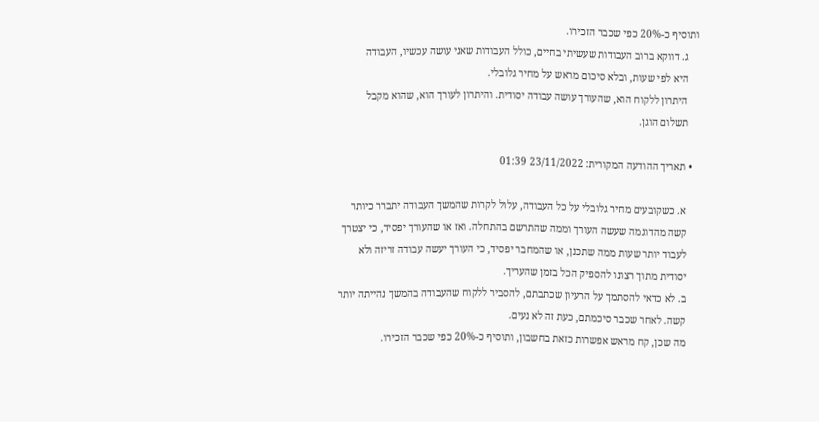ותוסיף כ-20% כפי שכבר הזכירו.
    ג. דווקא ברוב העבודות שעשיתי בחיים, כולל העבודות שאני עושה עכשיו, העבודה
    היא לפי שעות, ובלא סיכום מראש על מחיר גלובלי.
    היתרון ללקוח הוא, שהעורך עושה עבודה יסודית. והיתרון לעורך הוא, שהוא מקבל
    תשלום הוגן.

  • תאריך ההודעה המקורית: 23/11/2022 01:39

    א. כשקובעים מחיר גלובלי על כל העבודה, עלול לקרות שהמשך העבודה יתברר כיותר
    קשה מהדוגמה שעשה העורך וממה שהתרשם בהתחלה. ואז או שהעורך יפסיד, כי יצטרך
    לעבוד יותר שעות ממה שתכנן, או שהמחבר יפסיד, כי העורך יעשה עבודה זריזה ולא
    יסודית מתוך רצונו להספיק הכל בזמן שהעריך.
    ב. לא כדאי להסתמך על הרעיון שכתבתם, להסביר ללקוח שהעבודה בהמשך נהייתה יותר
    קשה. לאחר שכבר סיכמתם, כעת זה לא נעים.
    מה שכן, קח מראש אפשרות כזאת בחשבון, ותוסיף כ-20% כפי שכבר הזכירו.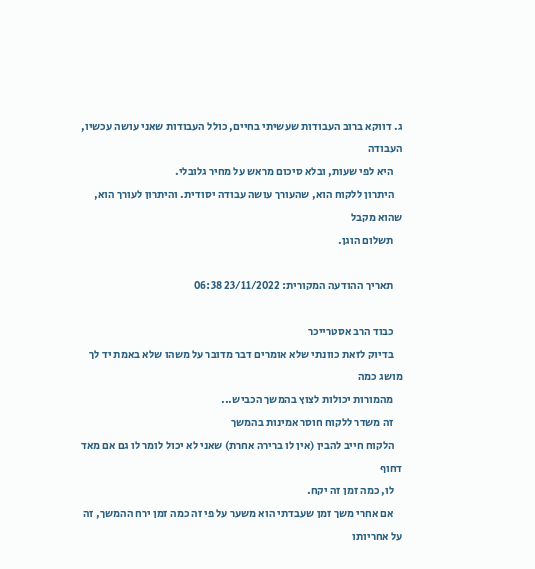ג. דווקא ברוב העבודות שעשיתי בחיים, כולל העבודות שאני עושה עכשיו, העבודה
    היא לפי שעות, ובלא סיכום מראש על מחיר גלובלי.
    היתרון ללקוח הוא, שהעורך עושה עבודה יסודית. והיתרון לעורך הוא, שהוא מקבל
    תשלום הוגן.

    תאריך ההודעה המקורית: 23/11/2022 06:38

    כבוד הרב אסטרייכר
    בדיוק לזאת כוונתי שלא אומרים דבר מדובר על משהו שלא באמת יד לך מושג כמה
    מהמורות יכולות לצוץ בהמשך הכביש...
    זה משדר ללקוח חוסר אמינות בהמשך
    הלקוח חייב להבין (אין לו ברירה אחרת) שאני לא יכול לומר לו גם אם מאד דחוף
    לו, כמה זמן זה יקח.
    אם אחרי משך זמן שעבדתי הוא משער על פי זה כמה זמן ירח ההמשך, זה על אחריותו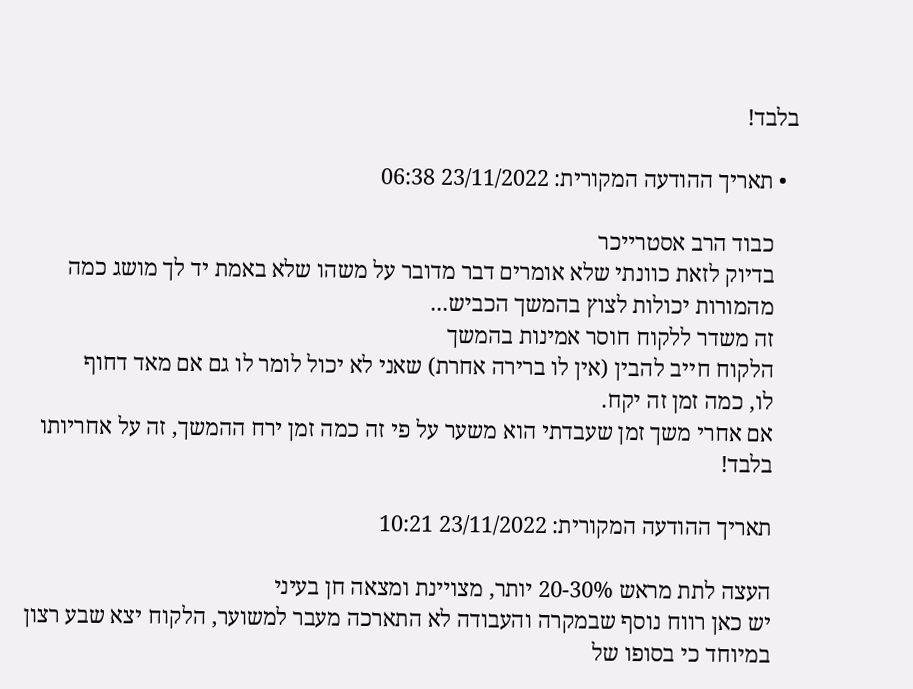בלבד!

  • תאריך ההודעה המקורית: 23/11/2022 06:38

    כבוד הרב אסטרייכר
    בדיוק לזאת כוונתי שלא אומרים דבר מדובר על משהו שלא באמת יד לך מושג כמה
    מהמורות יכולות לצוץ בהמשך הכביש...
    זה משדר ללקוח חוסר אמינות בהמשך
    הלקוח חייב להבין (אין לו ברירה אחרת) שאני לא יכול לומר לו גם אם מאד דחוף
    לו, כמה זמן זה יקח.
    אם אחרי משך זמן שעבדתי הוא משער על פי זה כמה זמן ירח ההמשך, זה על אחריותו
    בלבד!

    תאריך ההודעה המקורית: 23/11/2022 10:21

    העצה לתת מראש 20-30% יותר, מצויינת ומצאה חן בעיני
    יש כאן רווח נוסף שבמקרה והעבודה לא התארכה מעבר למשוער, הלקוח יצא שבע רצון
    במיוחד כי בסופו של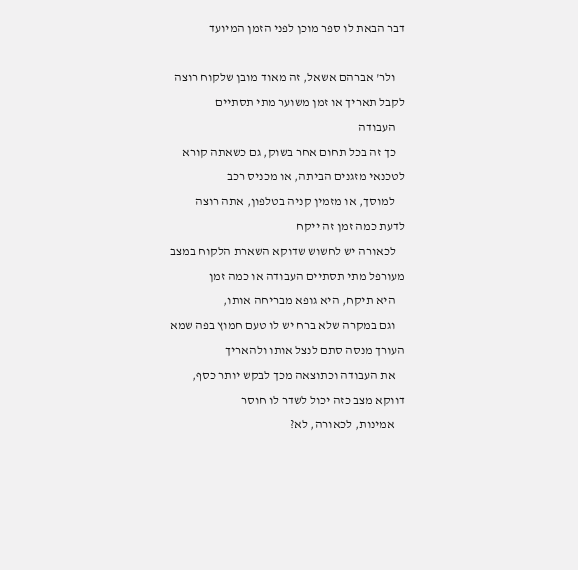דבר הבאת לו ספר מוכן לפני הזמן המיועד

    ולר' אברהם אשאל, זה מאוד מובן שלקוח רוצה לקבל תאריך או זמן משוער מתי תסתיים
    העבודה
    כך זה בכל תחום אחר בשוק, גם כשאתה קורא לטכנאי מזגנים הביתה, או מכניס רכב
    למוסך, או מזמין קניה בטלפון, אתה רוצה לדעת כמה זמן זה ייקח
    לכאורה יש לחשוש שדוקא השארת הלקוח במצב מעורפל מתי תסתיים העבודה או כמה זמן
    היא תיקח, היא גופא מבריחה אותו,
    וגם במקרה שלא ברח יש לו טעם חמוץ בפה שמא העורך מנסה סתם לנצל אותו ולהאריך
    את העבודה וכתוצאה מכך לבקש יותר כסף, דווקא מצב כזה יכול לשדר לו חוסר
    אמינות, לכאורה, לא?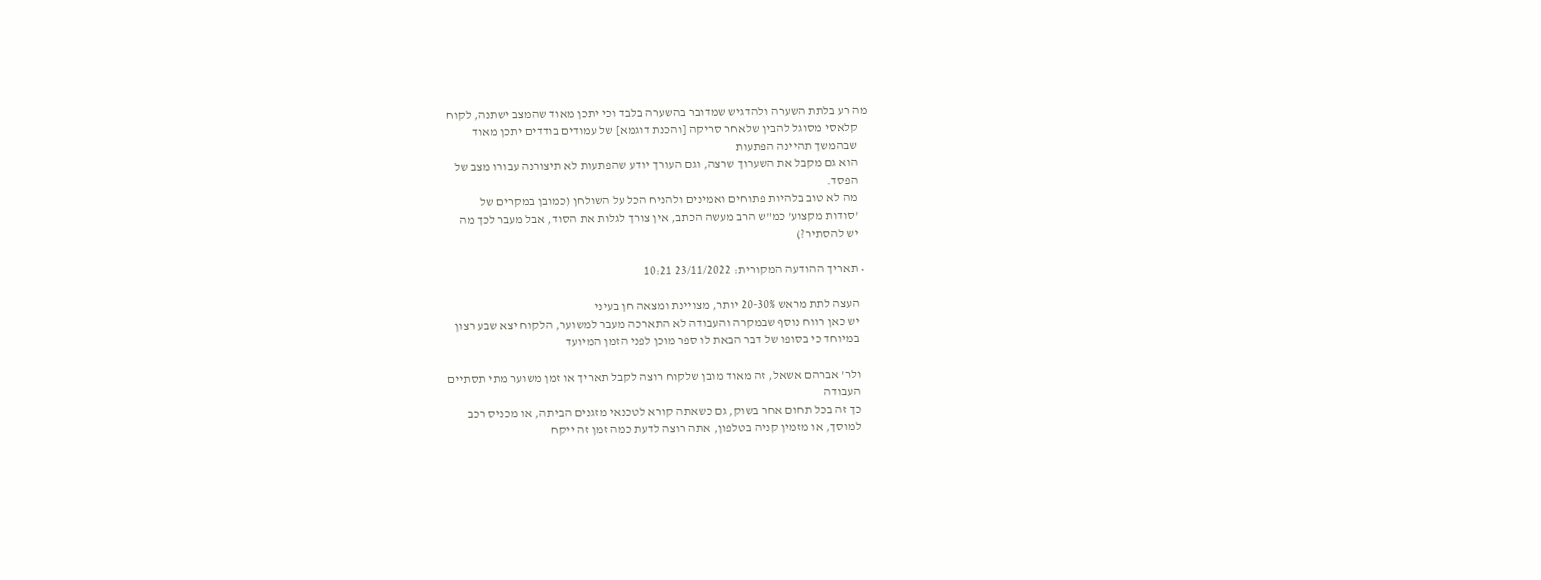מה רע בלתת השערה ולהדגיש שמדובר בהשערה בלבד וכי יתכן מאוד שהמצב ישתנה, לקוח
    קלאסי מסוגל להבין שלאחר סריקה [והכנת דוגמא] של עמודים בודדים יתכן מאוד
    שבהמשך תהיינה הפתעות
    הוא גם מקבל את השערוך שרצה, וגם העורך יודע שהפתעות לא תיצורנה עבורו מצב של
    הפסד.
    מה לא טוב בלהיות פתוחים ואמינים ולהניח הכל על השולחן (כמובן במקרים של
    'סודות מקצוע' כמ"ש הרב מעשה הכתב, אין צורך לגלות את הסוד, אבל מעבר לכך מה
    יש להסתיר?)

  • תאריך ההודעה המקורית: 23/11/2022 10:21

    העצה לתת מראש 20-30% יותר, מצויינת ומצאה חן בעיני
    יש כאן רווח נוסף שבמקרה והעבודה לא התארכה מעבר למשוער, הלקוח יצא שבע רצון
    במיוחד כי בסופו של דבר הבאת לו ספר מוכן לפני הזמן המיועד

    ולר' אברהם אשאל, זה מאוד מובן שלקוח רוצה לקבל תאריך או זמן משוער מתי תסתיים
    העבודה
    כך זה בכל תחום אחר בשוק, גם כשאתה קורא לטכנאי מזגנים הביתה, או מכניס רכב
    למוסך, או מזמין קניה בטלפון, אתה רוצה לדעת כמה זמן זה ייקח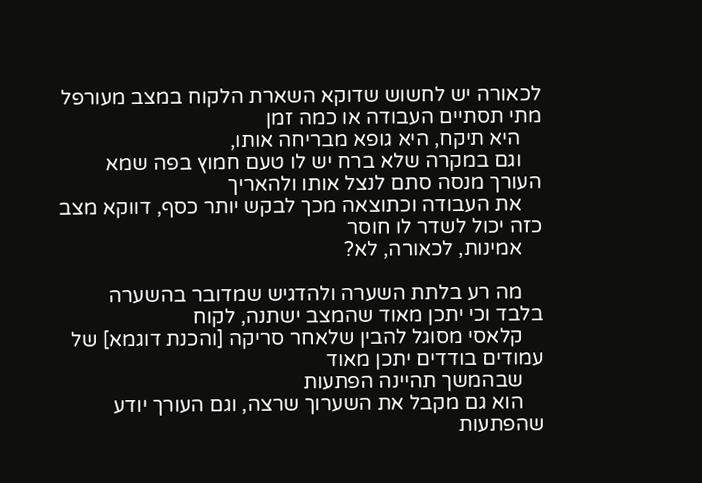לכאורה יש לחשוש שדוקא השארת הלקוח במצב מעורפל מתי תסתיים העבודה או כמה זמן
    היא תיקח, היא גופא מבריחה אותו,
    וגם במקרה שלא ברח יש לו טעם חמוץ בפה שמא העורך מנסה סתם לנצל אותו ולהאריך
    את העבודה וכתוצאה מכך לבקש יותר כסף, דווקא מצב כזה יכול לשדר לו חוסר
    אמינות, לכאורה, לא?

    מה רע בלתת השערה ולהדגיש שמדובר בהשערה בלבד וכי יתכן מאוד שהמצב ישתנה, לקוח
    קלאסי מסוגל להבין שלאחר סריקה [והכנת דוגמא] של עמודים בודדים יתכן מאוד
    שבהמשך תהיינה הפתעות
    הוא גם מקבל את השערוך שרצה, וגם העורך יודע שהפתעות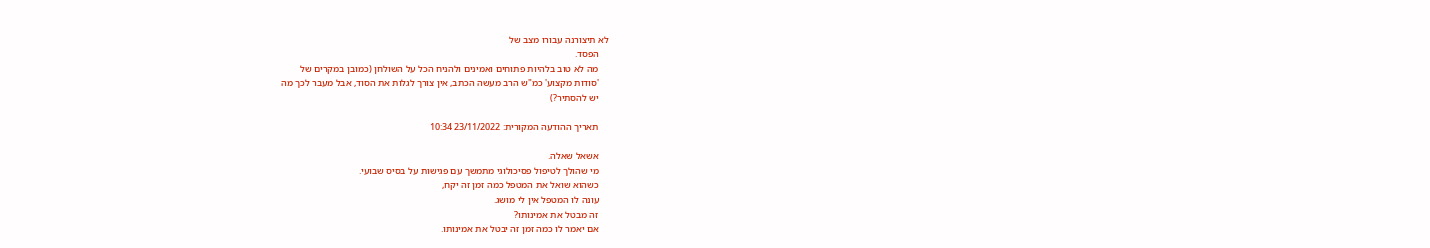לא תיצורנה עבורו מצב של
    הפסד.
    מה לא טוב בלהיות פתוחים ואמינים ולהניח הכל על השולחן (כמובן במקרים של
    'סודות מקצוע' כמ"ש הרב מעשה הכתב, אין צורך לגלות את הסוד, אבל מעבר לכך מה
    יש להסתיר?)

    תאריך ההודעה המקורית: 23/11/2022 10:34

    אשאל שאלה.
    מי שהולך לטיפול פסיכולוגי מתמשך עם פגישות על בסיס שבועי.
    כשהוא שואל את המטפל כמה זמן זה יקח,
    עונה לו המטפל אין לי מושג.
    זה מבטל את אמינותו?
    אם יאמר לו כמה זמן זה יבטל את אמינותו.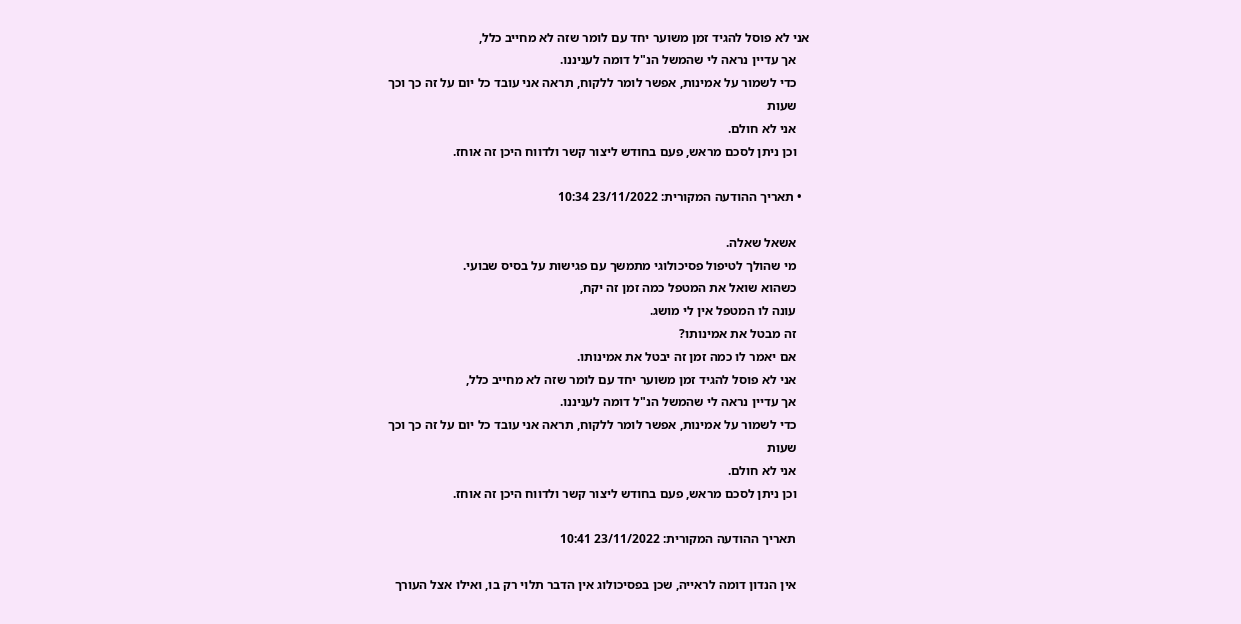אני לא פוסל להגיד זמן משוער יחד עם לומר שזה לא מחייב כלל,
    אך עדיין נראה לי שהמשל הנ"ל דומה לעניננו.
    כדי לשמור על אמינות, אפשר לומר ללקוח, תראה אני עובד כל יום על זה כך וכך
    שעות
    אני לא חולם.
    וכן ניתן לסכם מראש, פעם בחודש ליצור קשר ולדווח היכן זה אוחז.

  • תאריך ההודעה המקורית: 23/11/2022 10:34

    אשאל שאלה.
    מי שהולך לטיפול פסיכולוגי מתמשך עם פגישות על בסיס שבועי.
    כשהוא שואל את המטפל כמה זמן זה יקח,
    עונה לו המטפל אין לי מושג.
    זה מבטל את אמינותו?
    אם יאמר לו כמה זמן זה יבטל את אמינותו.
    אני לא פוסל להגיד זמן משוער יחד עם לומר שזה לא מחייב כלל,
    אך עדיין נראה לי שהמשל הנ"ל דומה לעניננו.
    כדי לשמור על אמינות, אפשר לומר ללקוח, תראה אני עובד כל יום על זה כך וכך
    שעות
    אני לא חולם.
    וכן ניתן לסכם מראש, פעם בחודש ליצור קשר ולדווח היכן זה אוחז.

    תאריך ההודעה המקורית: 23/11/2022 10:41

    אין הנדון דומה לראייה, שכן בפסיכולוג אין הדבר תלוי רק בו, ואילו אצל העורך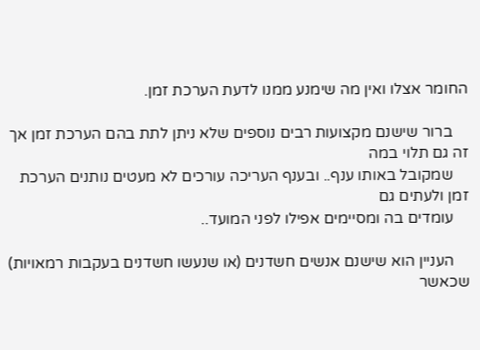החומר אצלו ואין מה שימנע ממנו לדעת הערכת זמן.

    ברור שישנם מקצועות רבים נוספים שלא ניתן לתת בהם הערכת זמן אך זה גם תלוי במה
    שמקובל באותו ענף.. ובענף העריכה עורכים לא מעטים נותנים הערכת זמן ולעתים גם
    עומדים בה ומסיימים אפילו לפני המועד..

    העניין הוא שישנם אנשים חשדנים (או שנעשו חשדנים בעקבות רמאויות) שכאשר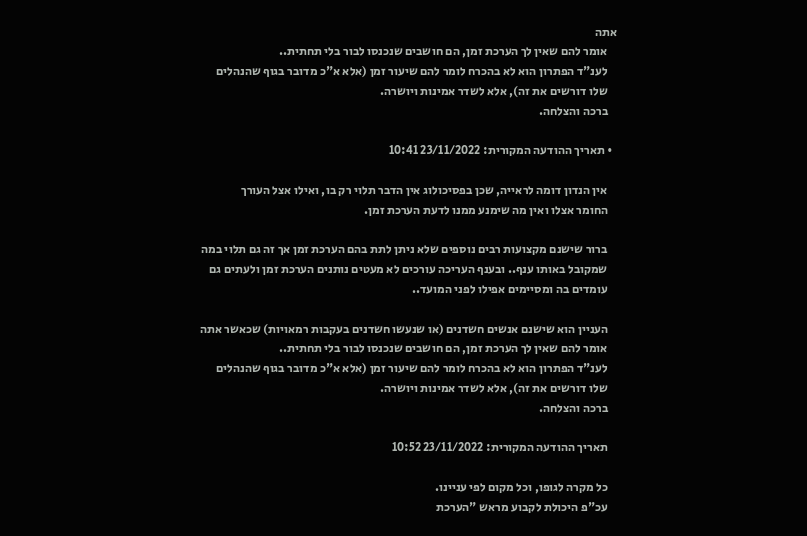אתה
    אומר להם שאין לך הערכת זמן, הם חושבים שנכנסו לבור בלי תחתית..
    לענ"ד הפתרון הוא לא בהכרח לומר להם שיעור זמן (אלא א"כ מדובר בגוף שהנהלים
    שלו דורשים את זה), אלא לשדר אמינות ויושרה.
    ברכה והצלחה.

  • תאריך ההודעה המקורית: 23/11/2022 10:41

    אין הנדון דומה לראייה, שכן בפסיכולוג אין הדבר תלוי רק בו, ואילו אצל העורך
    החומר אצלו ואין מה שימנע ממנו לדעת הערכת זמן.

    ברור שישנם מקצועות רבים נוספים שלא ניתן לתת בהם הערכת זמן אך זה גם תלוי במה
    שמקובל באותו ענף.. ובענף העריכה עורכים לא מעטים נותנים הערכת זמן ולעתים גם
    עומדים בה ומסיימים אפילו לפני המועד..

    העניין הוא שישנם אנשים חשדנים (או שנעשו חשדנים בעקבות רמאויות) שכאשר אתה
    אומר להם שאין לך הערכת זמן, הם חושבים שנכנסו לבור בלי תחתית..
    לענ"ד הפתרון הוא לא בהכרח לומר להם שיעור זמן (אלא א"כ מדובר בגוף שהנהלים
    שלו דורשים את זה), אלא לשדר אמינות ויושרה.
    ברכה והצלחה.

    תאריך ההודעה המקורית: 23/11/2022 10:52

    כל מקרה לגופו, וכל מקום לפי עניינו.
    עכ"פ היכולת לקבוע מראש "הערכת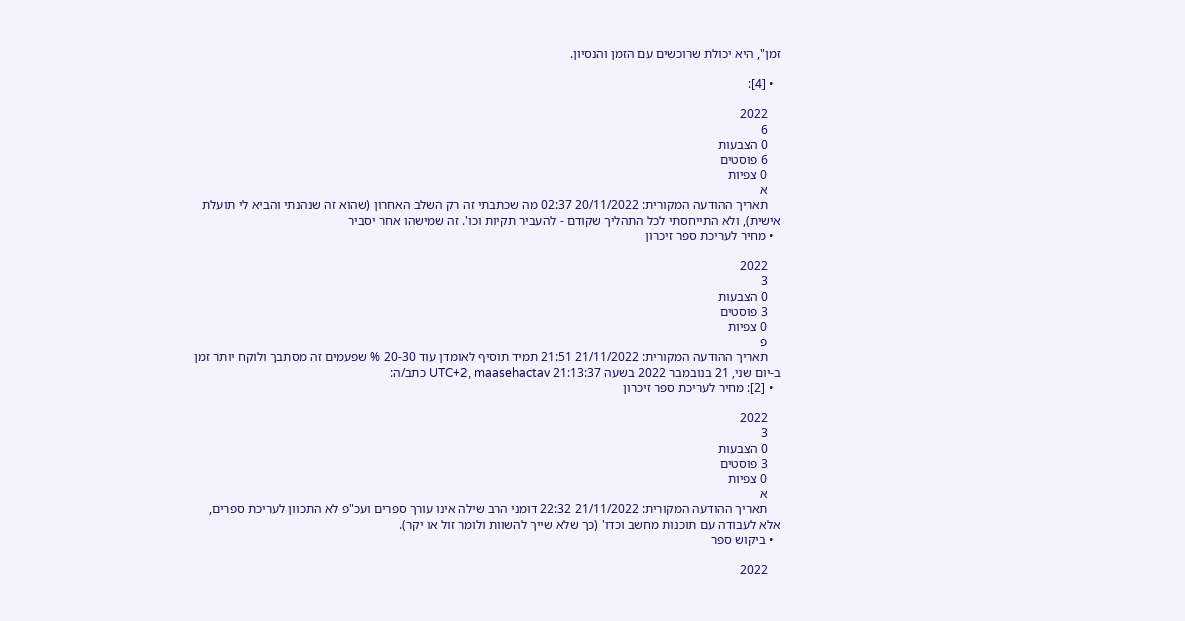זמן", היא יכולת שרוכשים עם הזמן והנסיון.

  • [4]:

    2022
    6
    0 הצבעות
    6 פוסטים
    0 צפיות
    א
    תאריך ההודעה המקורית: 20/11/2022 02:37 מה שכתבתי זה רק השלב האחרון (שהוא זה שנהנתי והביא לי תועלת אישית), ולא התייחסתי לכל התהליך שקודם - להעביר תקיות וכו'. זה שמישהו אחר יסביר
  • מחיר לעריכת ספר זיכרון

    2022
    3
    0 הצבעות
    3 פוסטים
    0 צפיות
    פ
    תאריך ההודעה המקורית: 21/11/2022 21:51 תמיד תוסיף לאומדן עוד 20-30 % שפעמים זה מסתבך ולוקח יותר זמן ב-יום שני, 21 בנובמבר 2022 בשעה 21:13:37 UTC+2, maasehactav כתב/ה:
  • [2]: מחיר לעריכת ספר זיכרון

    2022
    3
    0 הצבעות
    3 פוסטים
    0 צפיות
    א
    תאריך ההודעה המקורית: 21/11/2022 22:32 דומני הרב שילה אינו עורך ספרים ועכ"פ לא התכוון לעריכת ספרים, אלא לעבודה עם תוכנות מחשב וכדו' (כך שלא שייך להשוות ולומר זול או יקר).
  • ביקוש ספר

    2022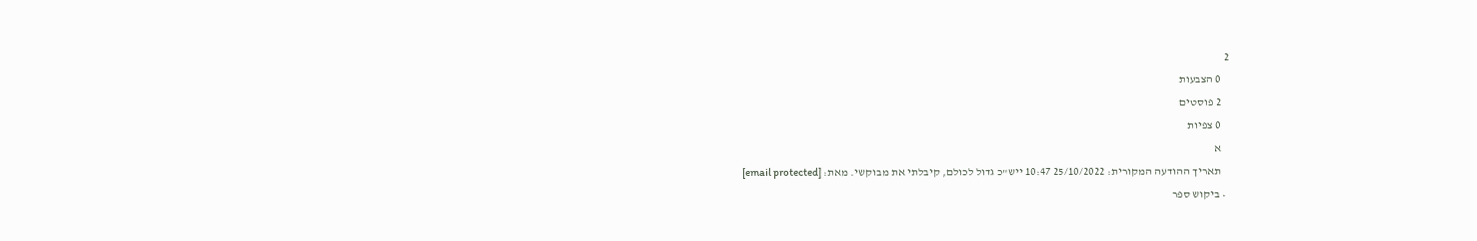2
    0 הצבעות
    2 פוסטים
    0 צפיות
    א
    תאריך ההודעה המקורית: 25/10/2022 10:47 ייש"כ גדול לכולם, קיבלתי את מבוקשי. מאת: [email protected]
  • ביקוש ספר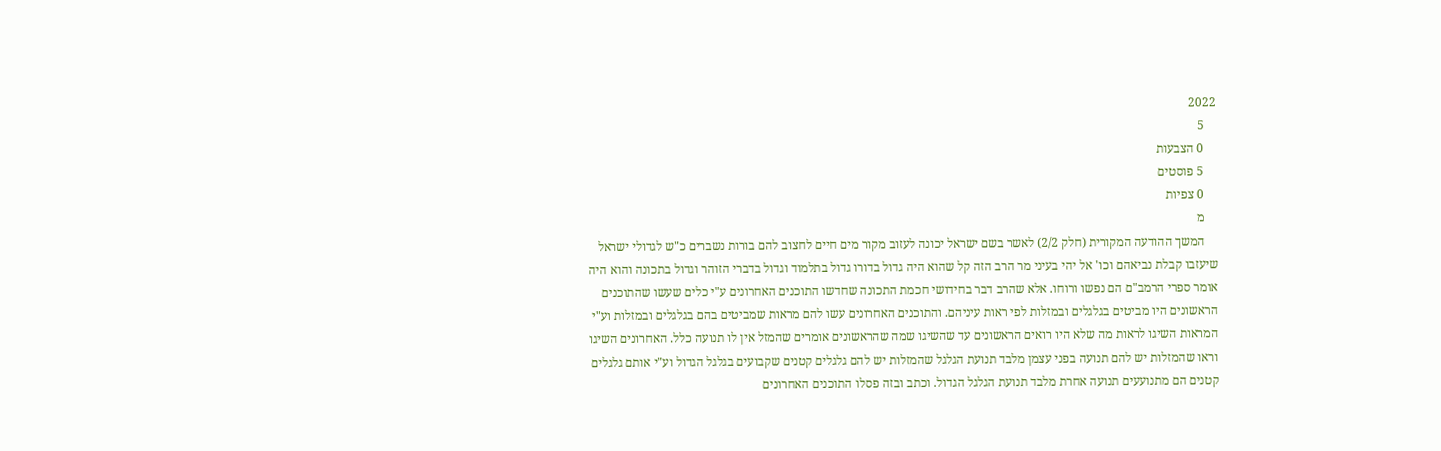2022
    5
    0 הצבעות
    5 פוסטים
    0 צפיות
    מ
    המשך ההודעה המקורית (חלק 2/2) לאשר בשם ישראל יכונה לעזוב מקור מים חיים לחצוב להם בורות נשברים כ"ש לגדולי ישראל שיעזבו קבלת נביאהם וכו' אל יהי בעיני מר הרב הזה קל שהוא היה גדול בדורו גדול בתלמוד וגדול בדברי הזוהר וגדול בתכונה והוא היה אומר ספרי הרמב"ם הם נפשו ורוחו. אלא שהרב דבר בחידושי חכמת התכונה שחדשו התוכנים האחרונים ע"י כלים שעשו שהתוכנים הראשונים היו מביטים בגלגלים ובמזלות לפי ראות עיניהם. והתוכנים האחרונים עשו להם מראות שמביטים בהם בגלגלים ובמזלות וע"י המראות השיגו לראות מה שלא היו רואים הראשונים עד שהשיגו שמה שהראשונים אומרים שהמזל אין לו תנועה כלל. האחרונים השיגו וראו שהמזלות יש להם תנועה בפני עצמן מלבד תנועת הגלגל שהמזלות יש להם גלגלים קטנים שקבועים בגלגל הגדול וע"י אותם גלגלים קטנים הם מתנועעים תנועה אחרת מלבד תנועת הגלגל הגדול. וכתב ובזה פסלו התוכנים האחרונים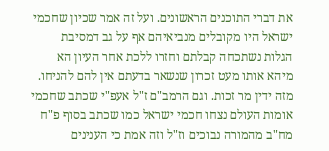את דברי התוכנים הראשונים. ועל זה אמר שכיון שחכמי ישראל היו מקובלים מנביאיהם אף על גב דמסיבת הגלות נשתכחה קבלתם וחזרו ללכת אחר העיון הא מיהא אותו מעט זכרון שנשאר בדעתם אין להם להניחו. מזה ידין מר זכות. וגם הרמב"ם ז"ל אעפ"י שכתב שחכמי אומות העולם נצחו חכמי ישראל כמו שכתב בסוף פ"ח מח"ב מהמורה נבוכים וז"ל וזה אמת כי הענינים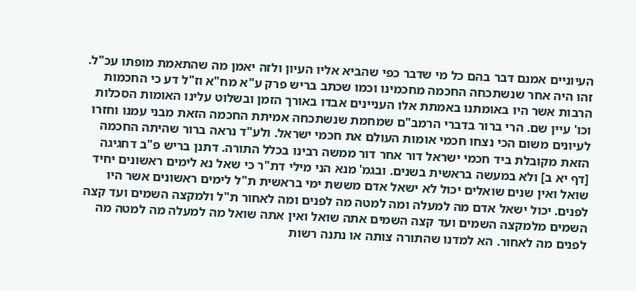העיוניים אמנם דבר בהם כל מי שדבר כפי שהביא אליו העיון ולזה יאמן מה שהתאמת מופתו עכ"ל. זהו היה אחר שנשתכחה החכמה מחכמינו וכמו שכתב בריש פרק ע"א מח"א וז"ל דע כי החכמות הרבות אשר היו באומתנו באמתת אלו העניינים אבדו באורך הזמן ובשלוט עלינו האומות הסכלות וכו' עיין שם. הרי ברור בדברי הרמב"ם שמחמת שנשתכחה אמיתת החכמה הזאת מבני עמנו וחזרו לעיונים משום הכי נצחו חכמי אומות העולם את חכמי ישראל. ולע"ד נראה ברור שהיתה החכמה הזאת מקובלת ביד חכמי ישראל דור אחר דור ממשה רבינו בכלל התורה. דתנן בריש פ"ב דחגיגה [דף יא ב] ולא במעשה בראשית בשנים. ובגמ' מנא הני מילי דת"ר כי שאל נא לימים ראשונים יחיד שואל ואין שנים שואלים יכול לא ישאל אדם מששת ימי בראשית ת"ל לימים ראשונים אשר היו לפנים. יכול ישאל אדם מה למעלה ומה למטה מה לפנים ומה לאחור ת"ל ולמקצה השמים ועד קצה השמים מלמקצה השמים ועד קצה השמים אתה שואל ואין אתה שואל מה למעלה מה למטה מה לפנים מה לאחור. הא למדנו שהתורה צותה או נתנה רשות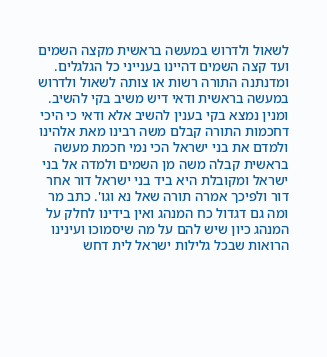לשאול ולדרוש במעשה בראשית מקצה השמים ועד קצה השמים דהיינו בענייני כל הגלגלים. ומדנתנה התורה רשות או צותה לשאול ולדרוש במעשה בראשית ודאי דיש משיב בקי להשיב. ומנין נמצא בקי בענין להשיב אלא ודאי כי היכי דחכמות התורה קבלם משה רבינו מאת אלהינו ולמדם את בני ישראל הכי נמי חכמת מעשה בראשית קבלה משה מן השמים ולמדה אל בני ישראל ומקובלת היא ביד בני ישראל דור אחר דור ולפיכך אמרה תורה שאל נא וגו'. כתב מר ומה גם דגדול כח המנהג ואין בידינו לחלק על המנהג כיון שיש להם על מה שיסמוכו ועינינו הרואות שבכל גלילות ישראל לית דחש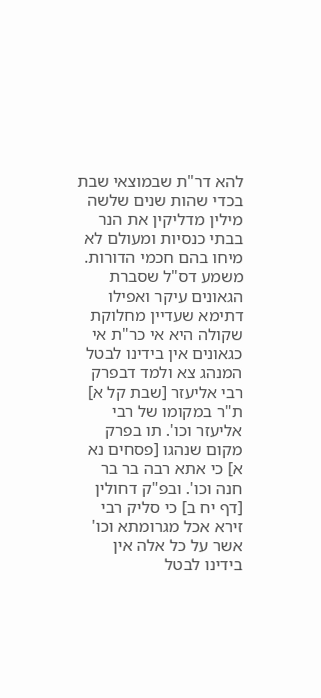להא דר"ת שבמוצאי שבת בכדי שהות שנים שלשה מילין מדליקין את הנר בבתי כנסיות ומעולם לא מיחו בהם חכמי הדורות. משמע דס"ל שסברת הגאונים עיקר ואפילו דתימא שעדיין מחלוקת שקולה היא אי כר"ת אי כגאונים אין בידינו לבטל המנהג צא ולמד דבפרק רבי אליעזר [שבת קל א] ת"ר במקומו של רבי אליעזר וכו'. תו בפרק מקום שנהגו [פסחים נא א] כי אתא רבה בר בר חנה וכו'. ובפ"ק דחולין [דף יח ב] כי סליק רבי זירא אכל מגרומתא וכו' אשר על כל אלה אין בידינו לבטל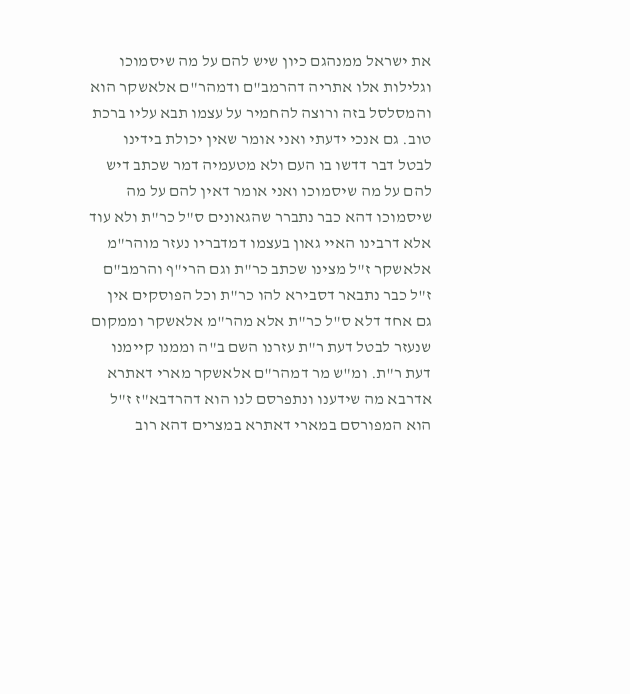את ישראל ממנהגם כיון שיש להם על מה שיסמוכו וגלילות אלו אתריה דהרמב"ם ודמהר"ם אלאשקר הוא והמסלסל בזה ורוצה להחמיר על עצמו תבא עליו ברכת טוב. גם אנכי ידעתי ואני אומר שאין יכולת בידינו לבטל דבר דדשו בו העם ולא מטעמיה דמר שכתב דיש להם על מה שיסמוכו ואני אומר דאין להם על מה שיסמוכו דהא כבר נתברר שהגאונים ס"ל כר"ת ולא עוד אלא דרבינו האיי גאון בעצמו דמדבריו נעזר מוהר"מ אלאשקר ז"ל מצינו שכתב כר"ת וגם הרי"ף והרמב"ם ז"ל כבר נתבאר דסבירא להו כר"ת וכל הפוסקים אין גם אחד דלא ס"ל כר"ת אלא מהר"מ אלאשקר וממקום שנעזר לבטל דעת ר"ת עזרנו השם ב"ה וממנו קיימנו דעת ר"ת. ומ"ש מר דמהר"ם אלאשקר מארי דאתרא אדרבא מה שידענו ונתפרסם לנו הוא דהרדבא"ז ז"ל הוא המפורסם במארי דאתרא במצרים דהא רוב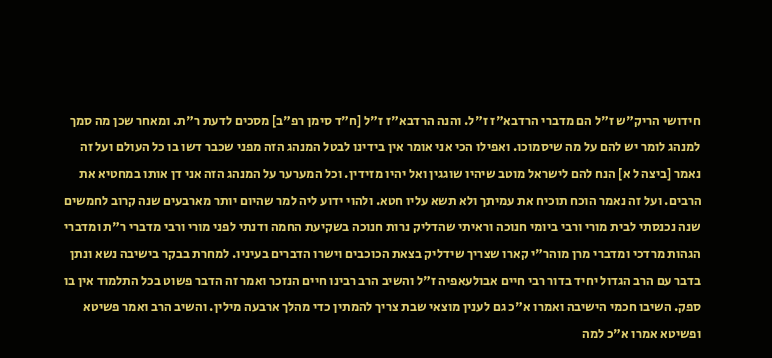חידושי הריק"ש ז"ל הם מדברי הרדבא"ז ז"ל. והנה הרדבא"ז ז"ל [ח"ד סימן רפ"ב] מסכים לדעת ר"ת. ומאחר שכן מה סמך למנהג לומר יש להם על מה שיסמוכו. ואפילו הכי אני אומר אין בידינו לבטל המנהג הזה מפני שכבר דשו בו כל העולם ועל זה נאמר [ביצה ל א] הנח להם לישראל מוטב שיהיו שוגגין ואל יהיו מזידין. וכל המערער על המנהג הזה אני דן אותו במחטיא את הרבים. ועל זה נאמר הוכח תוכיח את עמיתך ולא תשא עליו חטא. ולהוי ידוע ליה למר שהיום יותר מארבעים שנה קרוב לחמשים שנה נכנסתי לבית מורי ורבי ביומי חנוכה וראיתי שהדליק נרות חנוכה בשקיעת החמה ודנתי לפני מורי ורבי מדברי ר"ת ומדברי הגהות מרדכי ומדברי מרן מוהר"י קארו שצריך שידליק בצאת הכוכבים וישרו הדברים בעיניו. למחרת בבקר בישיבה נשא ונתן בדבר עם הרב הגדול יחיד בדור רבי חיים אבולעאפיה ז"ל והשיב הרב רבינו חיים הנזכר ואמר זה הדבר פשוט בכל התלמוד אין בו ספק. השיבו חכמי הישיבה ואמרו א"כ גם לענין מוצאי שבת צריך להמתין כדי מהלך ארבעה מילין. והשיב הרב ואמר פשיטא ופשיטא אמרו א"כ למה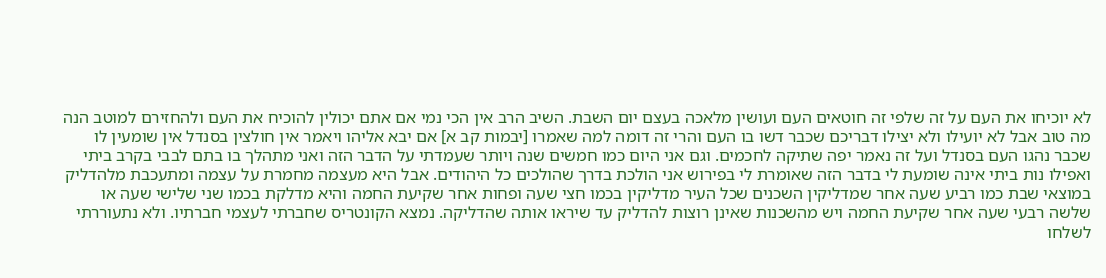לא יוכיחו את העם על זה שלפי זה חוטאים העם ועושין מלאכה בעצם יום השבת. השיב הרב אין הכי נמי אם אתם יכולין להוכיח את העם ולהחזירם למוטב הנה מה טוב אבל לא יועילו ולא יצילו דבריכם שכבר דשו בו העם והרי זה דומה למה שאמרו [יבמות קב א] אם יבא אליהו ויאמר אין חולצין בסנדל אין שומעין לו שכבר נהגו העם בסנדל ועל זה נאמר יפה שתיקה לחכמים. וגם אני היום כמו חמשים שנה ויותר שעמדתי על הדבר הזה ואני מתהלך בו בתם לבבי בקרב ביתי ואפילו נות ביתי אינה שומעת לי בדבר הזה שאומרת לי בפירוש אני הולכת בדרך שהולכים כל היהודים. אבל היא מעצמה מחמרת על עצמה ומתעכבת מלהדליק במוצאי שבת כמו רביע שעה אחר שמדליקין השכנים שכל העיר מדליקין בכמו חצי שעה ופחות אחר שקיעת החמה והיא מדלקת בכמו שני שלישי שעה או שלשה רבעי שעה אחר שקיעת החמה ויש מהשכנות שאינן רוצות להדליק עד שיראו אותה שהדליקה. נמצא הקונטריס שחברתי לעצמי חברתיו. ולא נתעוררתי לשלחו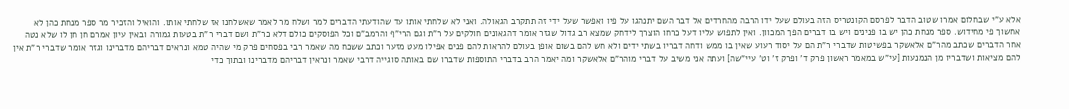אלא ע"י שבחלום אמרו שטוב הדבר לפרסם הקונטריס הזה בעולם שעל ידו הרבה מהחרדים אל דבר השם יתנהגו על פיו ואפשר שעל ידי זה תתקרב הגאולה. ואני לא שלחתי אותו עד שהודעתי הדברים למר ושלח מר לאמר שאשלחנו אז שלחתי אותו. והואיל והזכיר מר ספר מנחת כהן לא אחשוך פי מחידוש. ספר מנחת כהן יש בו פנינים ויש בו דברים הפך המכוון. ואין לתפוש עליו דעל כרחו הוצרך לידחק שמצא רב גדול שגזר אומר דהגאונים חולקים על ר"ת וגם הרי"ף והרמב"ם וכל הפוסקים כולם דלא כר"ת ושם דברי ר"ת בטעות גמורה ובאין עיון אמרם חן חן לו שלא נטה אחר הדברים שכתב מהר"ם אלאשקר בפשיטות שדברי ר"ת הם על יסוד רעוע שאין בו ממש ודחה דבריו בשתי ידים ולא חש להם בשום אופן בעולם להראות להם פנים אפילו מעט מזער וכתב ששכח מה שאמר רבי בפסחים פרק מי שהיה טמא ונראים דבריהם מדברינו וגזר אומר שדברי ר"ת אין להם מציאות ושדבריו מן הנמנעות [עי"ש במאמר ראשון פרק ד' ופרק ז' וט' עיי"שה] ועתה אני משיב על דברי מוהר"ם אלאשקר ומה יאמר הרב בדברי התוספות שדברו שם באותה סוגייה דרבי שאמר ונראין דבריהם מדברינו ובתוך כדי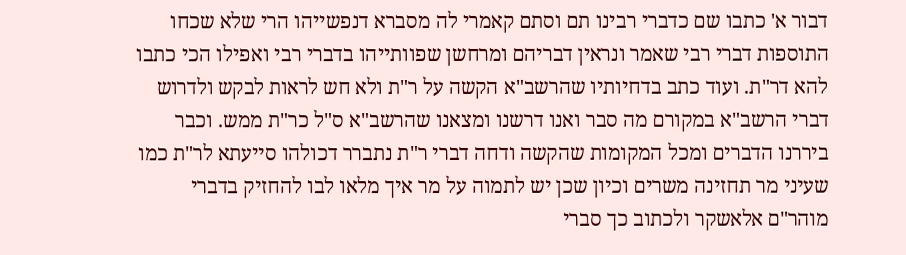דבור א' כתבו שם כדברי רבינו תם וסתם קאמרי לה מסברא דנפשייהו הרי שלא שכחו התוספות דברי רבי שאמר ונראין דבריהם ומרחשן שפוותייהו בדברי רבי ואפילו הכי כתבו להא דר"ת. ועוד כתב בדחיותיו שהרשב"א הקשה על ר"ת ולא חש לראות לבקש ולדרוש דברי הרשב"א במקורם מה סבר ואנו דרשנו ומצאנו שהרשב"א ס"ל כר"ת ממש. וכבר ביררנו הדברים ומכל המקומות שהקשה ודחה דברי ר"ת נתברר דכולהו סייעתא לר"ת כמו שעיני מר תחזינה משרים וכיון שכן יש לתמוה על מר איך מלאו לבו להחזיק בדברי מוהר"ם אלאשקר ולכתוב כך סברי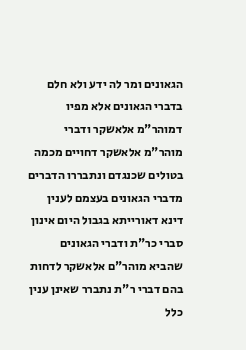הגאונים ומר לה ידע ולא חלם בדברי הגאונים אלא מפיו דמוהר"מ אלאשקר ודברי מוהר"מ אלאשקר דחויים מכמה בטולים שכנגדם ונתבררו הדברים מדברי הגאונים בעצמם לענין דינא דאורייתא בגבול היום אינון סברי כר"ת ודברי הגאונים שהביא מוהר"ם אלאשקר לדחות בהם דברי ר"ת נתברר שאינן ענין כלל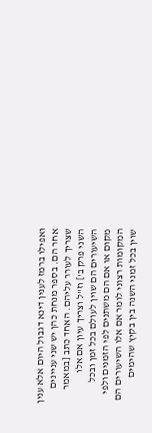ואפילו ברמז לענין דינא דגבול היום אלא ענין אחר הם. בספר מנחת כהן יש שני עניינים שצריך לעורר עליהם. האחד כתב [במאמר השני פרק ב'] וז"ל וצריך עיון אם אלו השיעורים הם שוין לעולם בכל זמן ובכל מקום או אם הם משתנים לפי הזמנים ולפי המקומות רצוני לומר אם אלו השיעורים הם שוין בכל זמני השנה בין בקיץ שהימים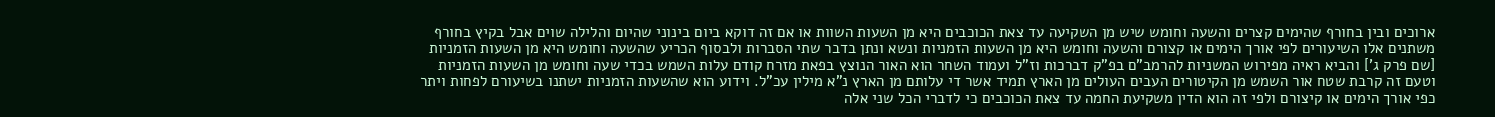ארוכים ובין בחורף שהימים קצרים והשעה וחומש שיש מן השקיעה עד צאת הכוכבים היא מן השעות השוות או אם זה דוקא ביום בינוני שהיום והלילה שוים אבל בקיץ בחורף משתנים אלו השיעורים לפי אורך הימים או קצורם והשעה וחומש היא מן השעות הזמניות ונשא ונתן בדבר שתי הסברות ולבסוף הכריע שהשעה וחומש היא מן השעות הזמניות [שם פרק ג'] והביא ראיה מפירוש המשניות להרמב"ם בפ"ק דברכות וז"ל ועמוד השחר הוא האור הנוצץ בפאת מזרח קודם עלות השמש בכדי שעה וחומש מן השעות הזמניות וטעם זה קרבת שטח אור השמש מן הקיטורים העבים העולים מן הארץ תמיד אשר די עלותם מן הארץ נ"א מילין עכ"ל. וידוע הוא שהשעות הזמניות ישתנו בשיעורם לפחות ויתר כפי אורך הימים או קיצורם ולפי זה הוא הדין משקיעת החמה עד צאת הכוכבים כי לדברי הכל שני אלה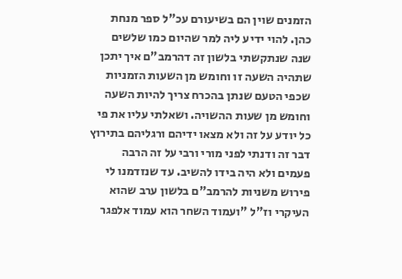הזמנים שוין הם בשיעורם עכ"ל ספר מנחת כהן. להוי ידיע ליה למר שהיום כמו שלשים שנה שנתקשתי בלשון זה דהרמב"ם איך יתכן שתהיה השעה זו וחומש מן השעות הזמניות שכפי הטעם שנתן בהכרח צריך להיות השעה וחומש מן שעות ההשויה. ושאלתי עליו את פי כל יודע על זה ולא מצאו ידיהם ורגליהם בתירוץ דבר זה ודנתי לפני מורי ורבי על זה הרבה פעמים ולא היה בידו להשיב. עד שנזדמנו לי פירוש משניות להרמב"ם בלשון ערב שהוא העיקרי וז"ל "ועמוד השחר הוא עמוד אלפגר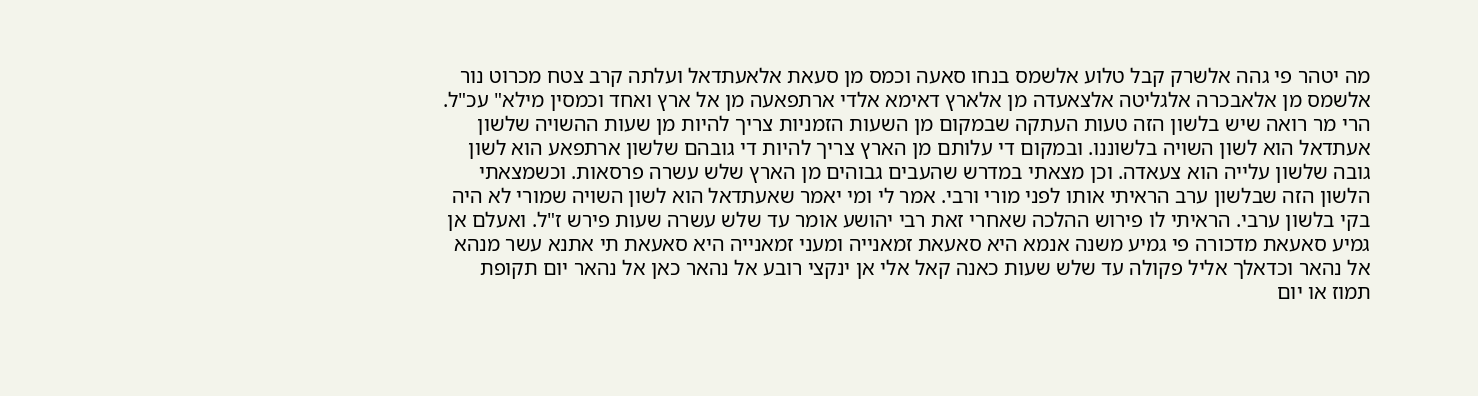מה יטהר פי גהה אלשרק קבל טלוע אלשמס בנחו סאעה וכמס מן סעאת אלאעתדאל ועלתה קרב צטח מכרוט נור אלשמס מן אלאבכרה אלגליטה אלצאעדה מן אלארץ דאימא אלדי ארתפאעה מן אל ארץ ואחד וכמסין מילא" עכ"ל. הרי מר רואה שיש בלשון הזה טעות העתקה שבמקום מן השעות הזמניות צריך להיות מן שעות ההשויה שלשון אעתדאל הוא לשון השויה בלשוננו. ובמקום די עלותם מן הארץ צריך להיות די גובהם שלשון ארתפאע הוא לשון גובה שלשון עלייה הוא צעאדה. וכן מצאתי במדרש שהעבים גבוהים מן הארץ שלש עשרה פרסאות. וכשמצאתי הלשון הזה שבלשון ערב הראיתי אותו לפני מורי ורבי. אמר לי ומי יאמר שאעתדאל הוא לשון השויה שמורי לא היה בקי בלשון ערבי. הראיתי לו פירוש ההלכה שאחרי זאת רבי יהושע אומר עד שלש עשרה שעות פירש ז"ל. ואעלם אן גמיע סאעאת מדכורה פי גמיע משנה אנמא היא סאעאת זמאנייה ומעני זמאנייה היא סאעאת תי אתנא עשר מנהא אל נהאר וכדאלך אליל פקולה עד שלש שעות כאנה קאל אלי אן ינקצי רובע אל נהאר כאן אל נהאר יום תקופת תמוז או יום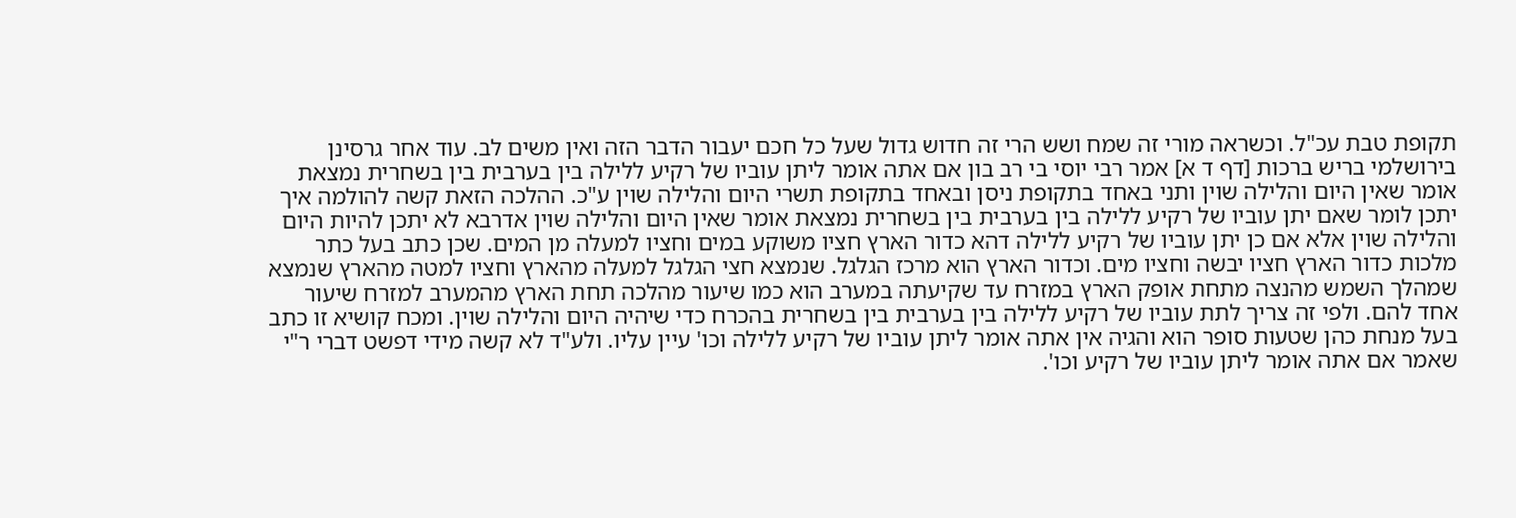תקופת טבת עכ"ל. וכשראה מורי זה שמח ושש הרי זה חדוש גדול שעל כל חכם יעבור הדבר הזה ואין משים לב. עוד אחר גרסינן בירושלמי בריש ברכות [דף ד א] אמר רבי יוסי בי רב בון אם אתה אומר ליתן עוביו של רקיע ללילה בין בערבית בין בשחרית נמצאת אומר שאין היום והלילה שוין ותני באחד בתקופת ניסן ובאחד בתקופת תשרי היום והלילה שוין ע"כ. ההלכה הזאת קשה להולמה איך יתכן לומר שאם יתן עוביו של רקיע ללילה בין בערבית בין בשחרית נמצאת אומר שאין היום והלילה שוין אדרבא לא יתכן להיות היום והלילה שוין אלא אם כן יתן עוביו של רקיע ללילה דהא כדור הארץ חציו משוקע במים וחציו למעלה מן המים. שכן כתב בעל כתר מלכות כדור הארץ חציו יבשה וחציו מים. וכדור הארץ הוא מרכז הגלגל. שנמצא חצי הגלגל למעלה מהארץ וחציו למטה מהארץ שנמצא שמהלך השמש מהנצה מתחת אופק הארץ במזרח עד שקיעתה במערב הוא כמו שיעור מהלכה תחת הארץ מהמערב למזרח שיעור אחד להם. ולפי זה צריך לתת עוביו של רקיע ללילה בין בערבית בין בשחרית בהכרח כדי שיהיה היום והלילה שוין. ומכח קושיא זו כתב בעל מנחת כהן שטעות סופר הוא והגיה אין אתה אומר ליתן עוביו של רקיע ללילה וכו' עיין עליו. ולע"ד לא קשה מידי דפשט דברי ר"י שאמר אם אתה אומר ליתן עוביו של רקיע וכו'.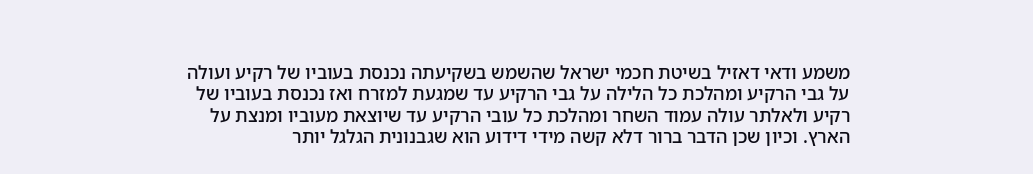משמע ודאי דאזיל בשיטת חכמי ישראל שהשמש בשקיעתה נכנסת בעוביו של רקיע ועולה על גבי הרקיע ומהלכת כל הלילה על גבי הרקיע עד שמגעת למזרח ואז נכנסת בעוביו של רקיע ולאלתר עולה עמוד השחר ומהלכת כל עובי הרקיע עד שיוצאת מעוביו ומנצת על הארץ. וכיון שכן הדבר ברור דלא קשה מידי דידוע הוא שגבנונית הגלגל יותר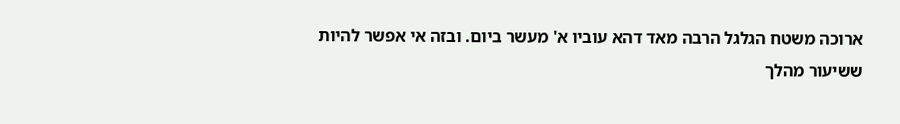ארוכה משטח הגלגל הרבה מאד דהא עוביו א' מעשר ביום. ובזה אי אפשר להיות ששיעור מהלך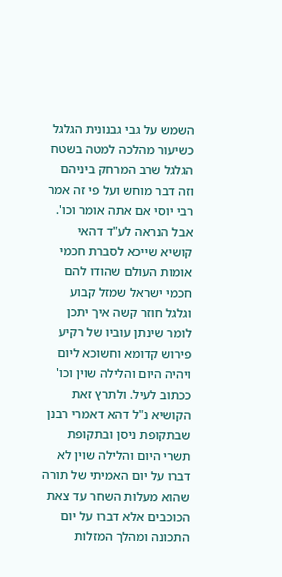השמש על גבי גבנונית הגלגל כשיעור מהלכה למטה בשטח הגלגל שרב המרחק ביניהם וזה דבר מוחש ועל פי זה אמר רבי יוסי אם אתה אומר וכו'. אבל הנראה לע"ד דהאי קושיא שייכא לסברת חכמי אומות העולם שהודו להם חכמי ישראל שמזל קבוע וגלגל חוזר קשה איך יתכן לומר שינתן עוביו של רקיע פירוש קדומא וחשוכא ליום ויהיה היום והלילה שוין וכו' ככתוב לעיל. ולתרץ זאת הקושיא נ"ל דהא דאמרי רבנן שבתקופת ניסן ובתקופת תשרי היום והלילה שוין לא דברו על יום האמיתי של תורה שהוא מעלות השחר עד צאת הכוכבים אלא דברו על יום התכונה ומהלך המזלות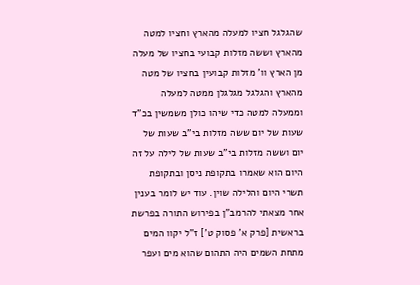שהגלגל חציו למעלה מהארץ וחציו למטה מהארץ וששה מזלות קבועי בחציו של מעלה מן הארץ וו' מזלות קבועין בחציו של מטה מהארץ והגלגל מגלגלן ממטה למעלה וממעלה למטה כדי שיהו כולן משמשין בכ"ד שעות של יום ששה מזלות בי"ב שעות של יום וששה מזלות בי"ב שעות של לילה על זה היום הוא שאמרו בתקופת ניסן ובתקופת תשרי היום והלילה שוין. עוד יש לומר בענין אחר מצאתי להרמב"ן בפירוש התורה בפרשת בראשית [פרק א' פסוק ט'] ז"ל יקוו המים מתחת השמים היה התהום שהוא מים ועפר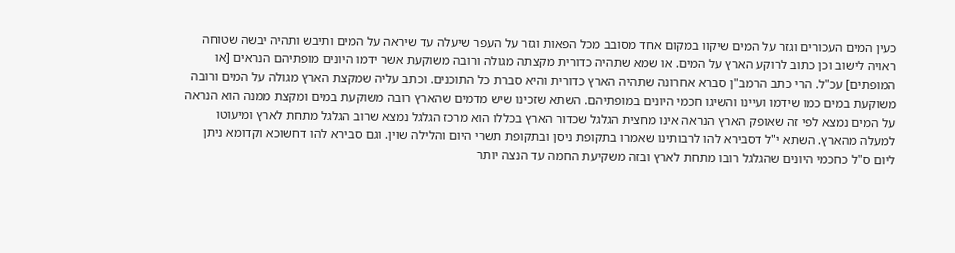כעין המים העכורים וגזר על המים שיקוו במקום אחד מסובב מכל הפאות וגזר על העפר שיעלה עד שיראה על המים ותיבש ותהיה יבשה שטוחה ראויה לישוב וכן כתוב לרוקע הארץ על המים. או שמא שתהיה כדורית מקצתה מגולה ורובה משוקעת אשר ידמו היונים מופתיהם הנראים [או המופתים] עכ"ל. הרי כתב הרמב"ן סברא אחרונה שתהיה הארץ כדורית והיא סברת כל התוכנים. וכתב עליה שמקצת הארץ מגולה על המים ורובה משוקעת במים כמו שידמו ועיינו והשיגו חכמי היונים במופתיהם. השתא שזכינו שיש מדמים שהארץ רובה משוקעת במים ומקצת ממנה הוא הנראה על המים נמצא לפי זה שאופק הארץ הנראה אינו מחצית הגלגל שכדור הארץ בכללו הוא מרכז הגלגל נמצא שרוב הגלגל מתחת לארץ ומיעוטו למעלה מהארץ. השתא י"ל דסבירא להו לרבותינו שאמרו בתקופת ניסן ובתקופת תשרי היום והלילה שוין. וגם סבירא להו דחשוכא וקדומא ניתן ליום ס"ל כחכמי היונים שהגלגל רובו מתחת לארץ ובזה משקיעת החמה עד הנצה יותר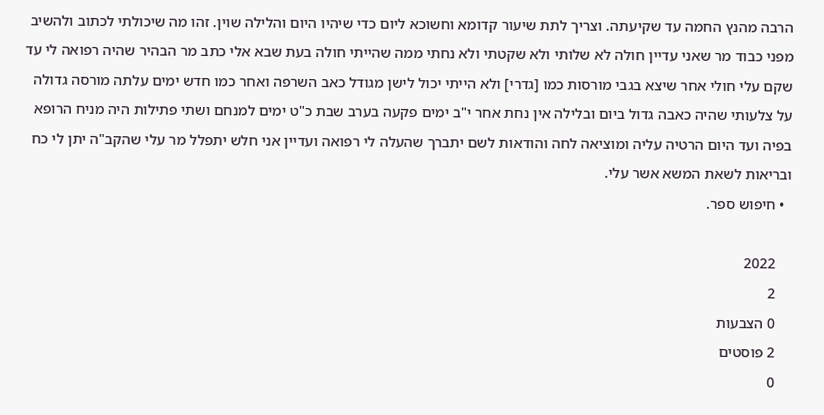הרבה מהנץ החמה עד שקיעתה. וצריך לתת שיעור קדומא וחשוכא ליום כדי שיהיו היום והלילה שוין. זהו מה שיכולתי לכתוב ולהשיב מפני כבוד מר שאני עדיין חולה לא שלותי ולא שקטתי ולא נחתי ממה שהייתי חולה בעת שבא אלי כתב מר הבהיר שהיה רפואה לי עד שקם עלי חולי אחר שיצא בגבי מורסות כמו [גדרי] ולא הייתי יכול לישן מגודל כאב השרפה ואחר כמו חדש ימים עלתה מורסה גדולה על צלעותי שהיה כאבה גדול ביום ובלילה אין נחת אחר י"ב ימים פקעה בערב שבת כ"ט ימים למנחם ושתי פתילות היה מניח הרופא בפיה ועד היום הרטיה עליה ומוציאה לחה והודאות לשם יתברך שהעלה לי רפואה ועדיין אני חלש יתפלל מר עלי שהקב"ה יתן לי כח ובריאות לשאת המשא אשר עלי.
  • חיפוש ספר.

    2022
    2
    0 הצבעות
    2 פוסטים
    0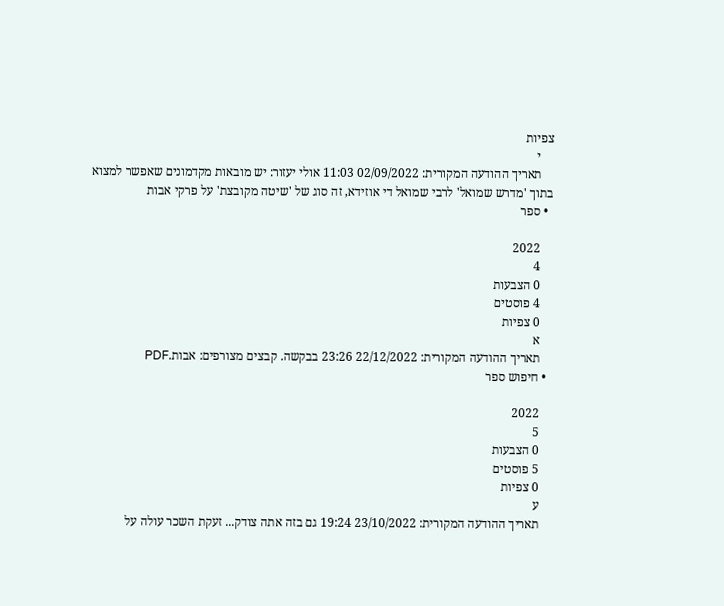צפיות
    י
    תאריך ההודעה המקורית: 02/09/2022 11:03 אולי יעזור: יש מובאות מקדמונים שאפשר למצוא בתוך 'מדרש שמואל' לרבי שמואל די אוזידא, זה סוג של 'שיטה מקובצת' על פרקי אבות
  • ספר

    2022
    4
    0 הצבעות
    4 פוסטים
    0 צפיות
    א
    תאריך ההודעה המקורית: 22/12/2022 23:26 בבקשה. קבצים מצורפים: אבות.PDF
  • חיפוש ספר

    2022
    5
    0 הצבעות
    5 פוסטים
    0 צפיות
    ע
    תאריך ההודעה המקורית: 23/10/2022 19:24 גם בזה אתה צודק... זעקת השכר עולה על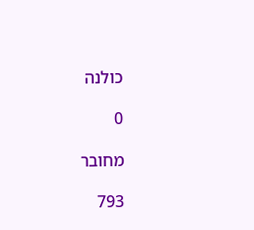כולנה

0

מחובר

793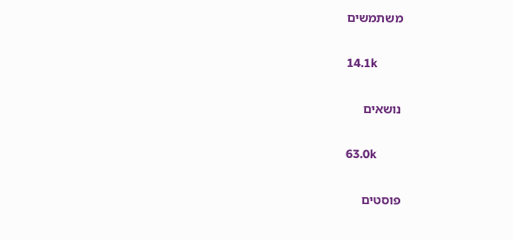משתמשים

14.1k

נושאים

63.0k

פוסטים